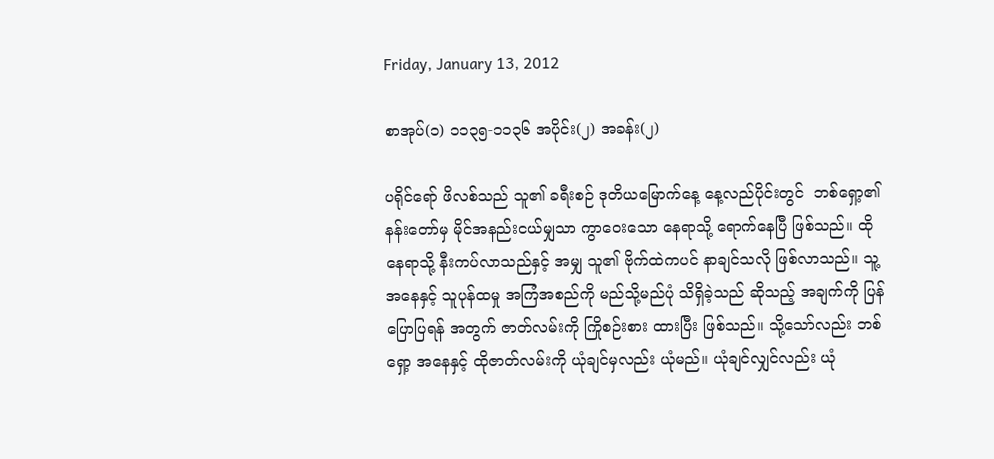Friday, January 13, 2012

စာအုပ်(၁) ၁၁၃၅-၁၁၃၆ အပိုင်း(၂) အခန်း(၂)

ပရိုင်ရော် ဖိလစ်သည် သူ၏ ခရီးစဉ် ဒုတိယမြောက်နေ့ နေ့လည်ပိုင်းတွင်  ဘစ်ရှော့၏ နန်းတော်မှ မိုင်အနည်းငယ်မျှသာ ကွာဝေးသော နေရာသို့ ရောက်နေပြီ ဖြစ်သည်။ ထိုနေရာသို့ နီးကပ်လာသည်နှင့် အမျှ သူ၏ ဗိုက်ထဲကပင် နာချင်သလို ဖြစ်လာသည်။ သူ့အနေနှင့် သူပုန်ထမှု အကြံအစည်ကို မည်သို့မည်ပုံ သိရှိခဲ့သည် ဆိုသည့် အချက်ကို ပြန်ပြောပြရန် အတွက် ဇာတ်လမ်းကို ကြိုစဉ်းစား ထားပြီး ဖြစ်သည်။ သို့သော်လည်း ဘစ်ရှော့ အနေနှင့် ထိုဇာတ်လမ်းကို ယုံချင်မှလည်း ယုံမည်။ ယုံချင်လျှင်လည်း ယုံ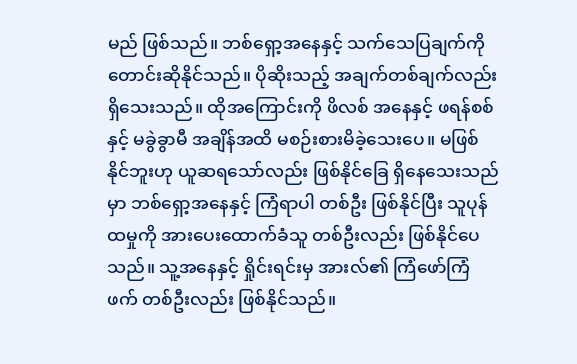မည် ဖြစ်သည်။ ဘစ်ရှော့အနေနှင့် သက်သေပြချက်ကို တောင်းဆိုနိုင်သည်။ ပိုဆိုးသည့် အချက်တစ်ချက်လည်း ရှိသေးသည်။ ထိုအကြောင်းကို ဖိလစ် အနေနှင့် ဖရန်စစ်နှင့် မခွဲခွာမီ အချိန်အထိ မစဉ်းစားမိခဲ့သေးပေ။ မဖြစ်နိုင်ဘူးဟု ယူဆရသော်လည်း ဖြစ်နိုင်ခြေ ရှိနေသေးသည်မှာ ဘစ်ရှော့အနေနှင့် ကြံရာပါ တစ်ဦး ဖြစ်နိုင်ပြီး သူပုန်ထမှုကို အားပေးထောက်ခံသူ တစ်ဦးလည်း ဖြစ်နိုင်ပေသည်။ သူ့အနေနှင့် ရှိုင်းရင်းမှ အားလ်၏ ကြံဖော်ကြံဖက် တစ်ဦးလည်း ဖြစ်နိုင်သည်။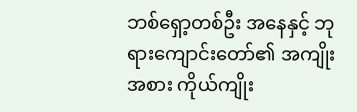ဘစ်ရှော့တစ်ဦး အနေနှင့် ဘုရားကျောင်းတော်၏ အကျိုးအစား ကိုယ်ကျိုး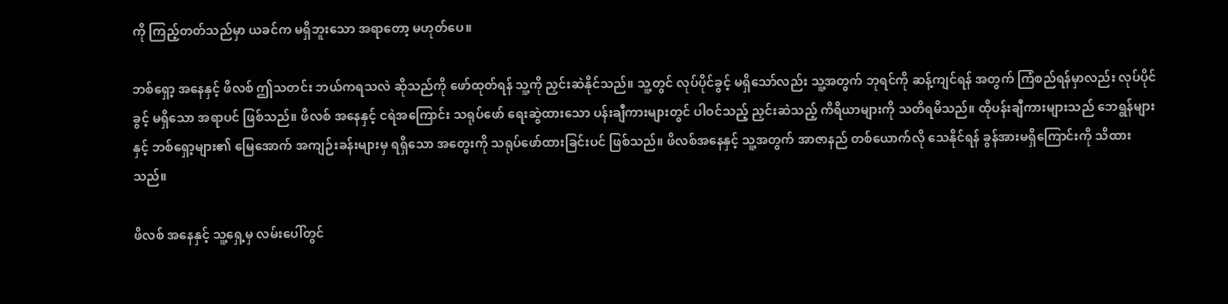ကို ကြည့်တတ်သည်မှာ ယခင်က မရှိဘူးသော အရာတော့ မဟုတ်ပေ။

ဘစ်ရှော့ အနေနှင့် ဖိလစ် ဤသတင်း ဘယ်ကရသလဲ ဆိုသည်ကို ဖော်ထုတ်ရန် သူ့ကို ညှင်းဆဲနိုင်သည်။ သူ့တွင် လုပ်ပိုင်ခွင့် မရှိသော်လည်း သူ့အတွက် ဘုရင်ကို ဆန့်ကျင်ရန် အတွက် ကြံစည်ရန်မှာလည်း လုပ်ပိုင်ခွင့် မရှိသော အရာပင် ဖြစ်သည်။ ဖိလစ် အနေနှင့် ငရဲအကြောင်း သရုပ်ဖော် ရေးဆွဲထားသော ပန်းချီကားများတွင် ပါဝင်သည့် ညှင်းဆဲသည့် ကိရိယာများကို သတိရမိသည်။ ထိုပန်းချီကားများသည် ဘေရွန်များနှင့် ဘစ်ရှော့များ၏ မြေအောက် အကျဉ်းခန်းများမှ ရရှိသော အတွေးကို သရုပ်ဖော်ထားခြင်းပင် ဖြစ်သည်။ ဖိလစ်အနေနှင့် သူ့အတွက် အာဇာနည် တစ်ယောက်လို သေနိုင်ရန် ခွန်အားမရှိကြောင်းကို သိထားသည်။

ဖိလစ် အနေနှင့် သူ့ရှေ့မှ လမ်းပေါ်တွင်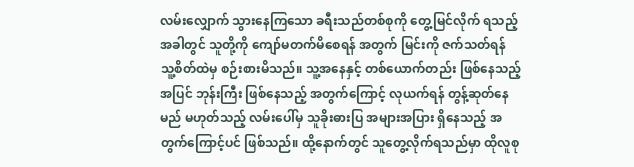လမ်းလျှောက် သွားနေကြသော ခရီးသည်တစ်စုကို တွေ့မြင်လိုက် ရသည့် အခါတွင် သူတို့ကို ကျော်မတက်မိစေရန် အတွက် မြင်းကို ဇက်သတ်ရန် သူ့စိတ်ထဲမှ စဉ်းစားမိသည်။ သူ့အနေနှင့် တစ်ယောက်တည်း ဖြစ်နေသည့် အပြင် ဘုန်းကြီး ဖြစ်နေသည့် အတွက်ကြောင့် လုယက်ရန် တွန့်ဆုတ်နေမည် မဟုတ်သည့် လမ်းပေါ်မှ သူခိုးဓားပြ အများအပြား ရှိနေသည့် အတွက်ကြောင့်ပင် ဖြစ်သည်။ ထို့နောက်တွင် သူတွေ့လိုက်ရသည်မှာ ထိုလူစု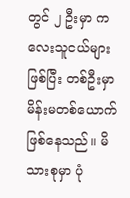တွင် ၂ ဦးမှာ ကလေးသူငယ်များ ဖြစ်ပြီး တစ်ဦးမှာ မိန်းမတစ်ယောက် ဖြစ်နေသည်။ မိသားစုမှာ ပုံ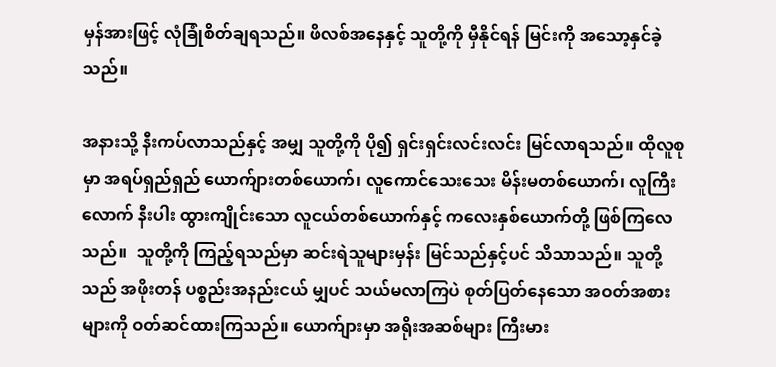မှန်အားဖြင့် လုံခြုံစိတ်ချရသည်။ ဖိလစ်အနေနှင့် သူတို့ကို မှီနိုင်ရန် မြင်းကို အသော့နှင်ခဲ့သည်။

အနားသို့ နီးကပ်လာသည်နှင့် အမျှ သူတို့ကို ပို၍ ရှင်းရှင်းလင်းလင်း မြင်လာရသည်။ ထိုလူစုမှာ အရပ်ရှည်ရှည် ယောက်ျားတစ်ယောက်၊ လူကောင်သေးသေး မိန်းမတစ်ယောက်၊ လူကြီးလောက် နီးပါး ထွားကျိုင်းသော လူငယ်တစ်ယောက်နှင့် ကလေးနှစ်ယောက်တို့ ဖြစ်ကြလေသည်။  သူတို့ကို ကြည့်ရသည်မှာ ဆင်းရဲသူများမှန်း မြင်သည်နှင့်ပင် သိသာသည်။ သူတို့သည် အဖိုးတန် ပစ္စည်းအနည်းငယ် မျှပင် သယ်မလာကြပဲ စုတ်ပြတ်နေသော အဝတ်အစားများကို ဝတ်ဆင်ထားကြသည်။ ယောက်ျားမှာ အရိုးအဆစ်များ ကြီးမား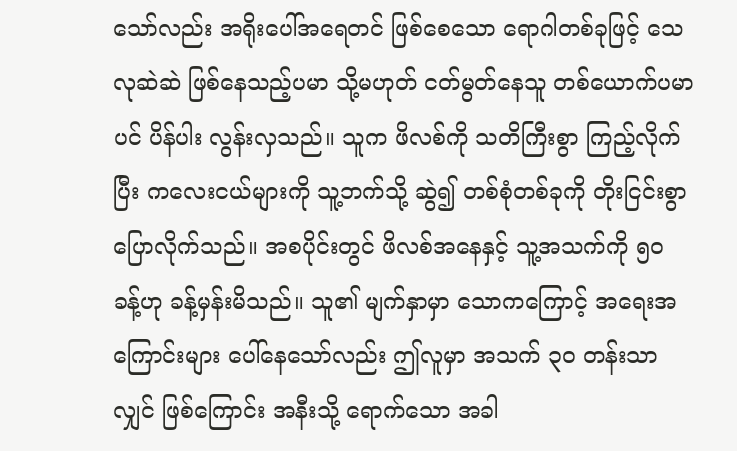သော်လည်း အရိုးပေါ်အရေတင် ဖြစ်စေသော ရောဂါတစ်ခုဖြင့် သေလုဆဲဆဲ ဖြစ်နေသည့်ပမာ သို့မဟုတ် ငတ်မွတ်နေသူ တစ်ယောက်ပမာပင် ပိန်ပါး လွန်းလှသည်။ သူက ဖိလစ်ကို သတိကြီးစွာ ကြည့်လိုက်ပြီး ကလေးငယ်များကို သူ့ဘက်သို့ ဆွဲ၍ တစ်စုံတစ်ခုကို တိုးငြင်းစွာ ပြောလိုက်သည်။ အစပိုင်းတွင် ဖိလစ်အနေနှင့် သူ့အသက်ကို ၅၀ ခန့်ဟု ခန့်မှန်းမိသည်။ သူ၏ မျက်နှာမှာ သောကကြောင့် အရေးအကြောင်းများ ပေါ်နေသော်လည်း ဤလူမှာ အသက် ၃၀ တန်းသာ လျှင် ဖြစ်ကြောင်း အနီးသို့ ရောက်သော အခါ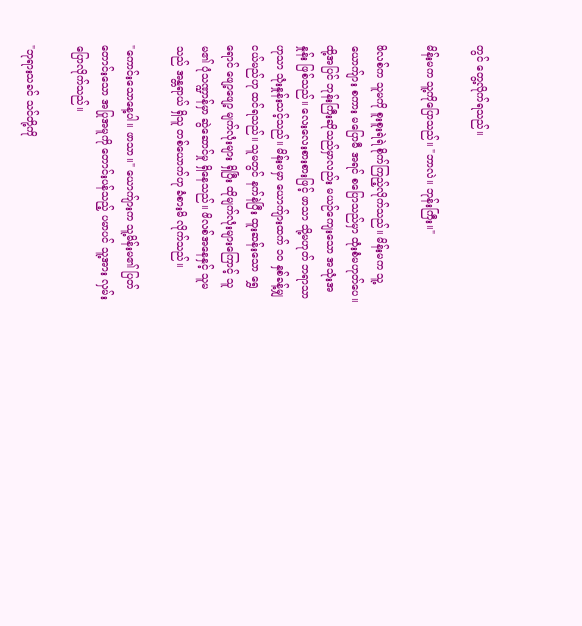တွင် တွေ့လိုက်ရသည်။

မိန်းမက သူ့ကိုပြောသည်။ "ဘာလဲ။ ဘုန်းကြီး။"

ဖိလစ်က သူမကို စူးစူးရဲရဲ စိုက်ကြည့်လိုက်သည်။ မိန်းမက သူ့ယောက်ျား စကား မပြောမီ အရင် စပြောသည်မှာ ထုံးစံမဟုတ်ပေ။ ထို့အပြင် ဘုန်းကြီးဆိုသည်မှာလည်း မယဉ်ကျေးသော အသုံးအနှုန်း ဖြစ်သည်။ လေးလေးစားစားဖြင့် ဖာသာ သို့မဟုတ် ဘရာသာ ဟုသာ သုံးနှုန်းသင့်သည်။ မိန်းမမှာ ယောက်ျားထက် ၁၀ နှစ်ခန့်မျှ ငယ်မည်ဟု ထင်ရသည်။ သူမတွင် နက်နဲပြီး ထူးဆန်းသော ရွှေရောင် ဖျော့ဖျော့ မျက်လုံးများ ရှိပြီး ထိုမျက်လုံးများကြောင့် သူမ၏ ပုံသဏ္ဍာန်မှာ ဆွဲဆောင်မှု ရှိနေသည်။ ဖိလစ်အနေနှင့် သူမသည် အန္တရာယ် ရှိသူ တစ်ယောက်ဟု ခံစားမိ လိုက်သည်။

"ကောင်းသောနေ့ပါ။ ဖာသာ။" ယောက်ျားက သူ့မိန်းမ၏ ပြတ်တောင်းသော အပြုအမူကို တောင်းပန်သည့် ပမာပင် သူ့အား လှမ်းပြောလိုက်သည်။

"ဘုရားသခင် သင်တို့ကို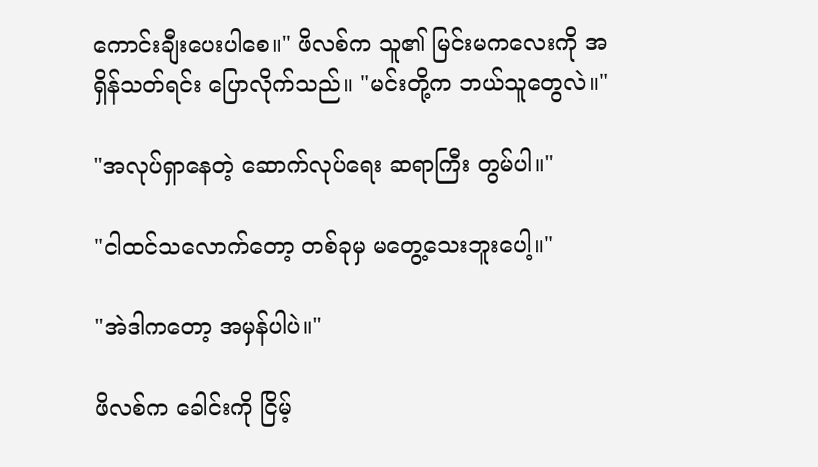ကောင်းချီးပေးပါစေ။" ဖိလစ်က သူ၏ မြင်းမကလေးကို အရှိန်သတ်ရင်း ပြောလိုက်သည်။ "မင်းတို့က ဘယ်သူတွေလဲ။"

"အလုပ်ရှာနေတဲ့ ဆောက်လုပ်ရေး ဆရာကြီး တွမ်ပါ။"

"ငါထင်သလောက်တော့ တစ်ခုမှ မတွေ့သေးဘူးပေါ့။"

"အဲဒါကတော့ အမှန်ပါပဲ။"

ဖိလစ်က ခေါင်းကို ငြိမ့်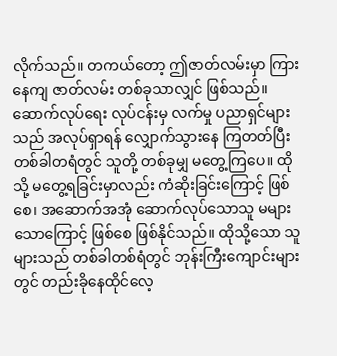လိုက်သည်။ တကယ်တော့ ဤဇာတ်လမ်းမှာ ကြားနေကျ ဇာတ်လမ်း တစ်ခုသာလျှင် ဖြစ်သည်။ ဆောက်လုပ်ရေး လုပ်ငန်းမှ လက်မှု ပညာရှင်များသည် အလုပ်ရှာရန် လျှောက်သွားနေ ကြတတ်ပြီး တစ်ခါတရံတွင် သူတို့ တစ်ခုမျှ မတွေ့ကြပေ။ ထိုသို့ မတွေ့ရခြင်းမှာလည်း ကံဆိုးခြင်းကြောင့် ဖြစ်စေ၊ အဆောက်အအုံ ဆောက်လုပ်သောသူ မများသောကြောင့် ဖြစ်စေ ဖြစ်နိုင်သည်။ ထိုသို့သော သူများသည် တစ်ခါတစ်ရံတွင် ဘုန်းကြီးကျောင်းများတွင် တည်းခိုနေထိုင်လေ့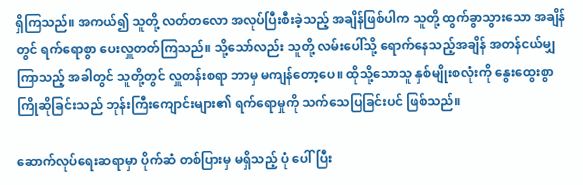ရှိကြသည်။ အကယ်၍ သူတို့ လတ်တလော အလုပ်ပြီးစီးခဲ့သည့် အချိန်ဖြစ်ပါက သူတို့ ထွက်ခွာသွားသော အချိန်တွင် ရက်ရောစွာ ပေးလှူတတ်ကြသည်။ သို့သော်လည်း သူတို့ လမ်းပေါ်သို့ ရောက်နေသည့်အချိန် အတန်ငယ်မျှ ကြာသည့် အခါတွင် သူတို့တွင် လှူတန်းစရာ ဘာမှ မကျန်တော့ပေ။ ထိုသို့သောသူ နှစ်မျိုးစလုံးကို နွေးထွေးစွာ ကြိုဆိုခြင်းသည် ဘုန်းကြီးကျောင်းများ၏ ရက်ရောမှုကို သက်သေပြခြင်းပင် ဖြစ်သည်။

ဆောက်လုပ်ရေးဆရာမှာ ပိုက်ဆံ တစ်ပြားမှ မရှိသည့် ပုံ ပေါ်ပြီး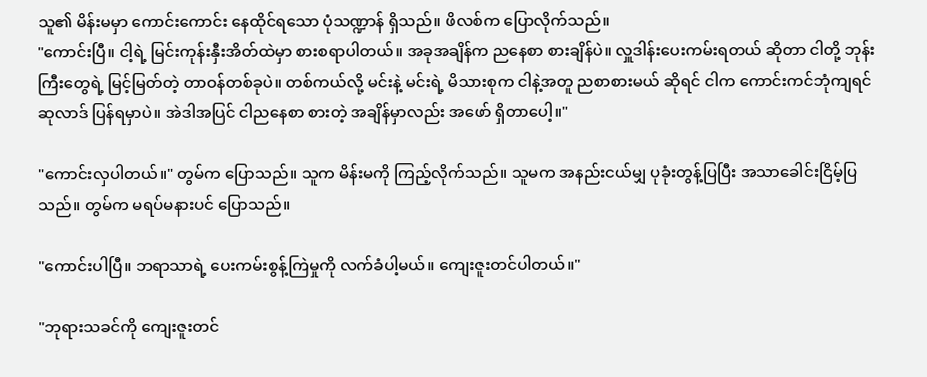သူ၏ မိန်းမမှာ ကောင်းကောင်း နေထိုင်ရသော ပုံသဏ္ဍာန် ရှိသည်။ ဖိလစ်က ပြောလိုက်သည်။
"ကောင်းပြီ။ ငါ့ရဲ့ မြင်းကုန်းနှီးအိတ်ထဲမှာ စားစရာပါတယ်။ အခုအချိန်က ညနေစာ စားချိန်ပဲ။ လှူဒါန်းပေးကမ်းရတယ် ဆိုတာ ငါတို့ ဘုန်းကြီးတွေရဲ့ မြင့်မြတ်တဲ့ တာဝန်တစ်ခုပဲ။ တစ်ကယ်လို့ မင်းနဲ့ မင်းရဲ့ မိသားစုက ငါနဲ့အတူ ညစာစားမယ် ဆိုရင် ငါက ကောင်းကင်ဘုံကျရင် ဆုလာဒ် ပြန်ရမှာပဲ။ အဲဒါအပြင် ငါညနေစာ စားတဲ့ အချိန်မှာလည်း အဖော် ရှိတာပေါ့။"

"ကောင်းလှပါတယ်။" တွမ်က ပြောသည်။ သူက မိန်းမကို ကြည့်လိုက်သည်။ သူမက အနည်းငယ်မျှ ပုခုံးတွန့်ပြပြီး အသာခေါင်းငြိမ့်ပြသည်။ တွမ်က မရပ်မနားပင် ပြောသည်။

"ကောင်းပါပြီ။ ဘရာသာရဲ့ ပေးကမ်းစွန့်ကြဲမှုကို လက်ခံပါ့မယ်။ ကျေးဇူးတင်ပါတယ်။"

"ဘုရားသခင်ကို ကျေးဇူးတင်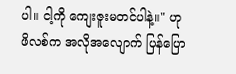ပါ။ ငါ့ကို ကျေးဇူးမတင်ပါနဲ့။" ဟု ဖိလစ်က အလိုအလျောက် ပြန်ပြော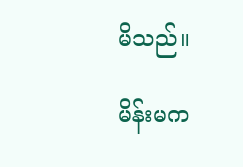မိသည်။

မိန်းမက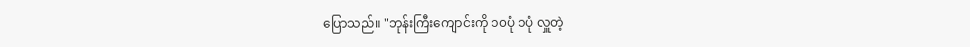ပြောသည်။ "ဘုန်းကြီးကျောင်းကို ၁၀ပုံ ၁ပုံ လှူတဲ့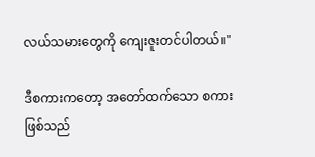လယ်သမားတွေကို ကျေးဇူးတင်ပါတယ်။"

ဒီစကားကတော့ အတော်ထက်သော စကားဖြစ်သည်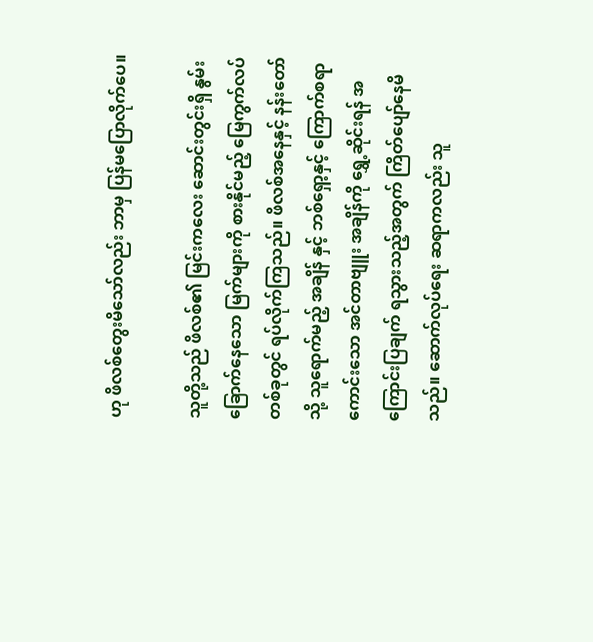ဟု ဖိလစ်တွေးမိသော်လည်း ဘာမှ ပြန်မပြောလိုက်ပေ။

သူတို့သည် ဖိလစ်၏ မြင်းကလေး ဆောင်းတွင်းရှိ နွမ်းခြောက်နေသော မြက်များကို စားနိုင်မည့် မြေကွက်လပ် တစ်ခုတွင် ရပ်လိုက်ကြသည်။ ဖိလစ်အနေနှင့် နန်းတော်သို့ သူရောက်မည့် အချိန် နှင့် ဘစ်ရှော့နှင့် ကြောက်စရာ ကောင်းသော အင်တာဗျူး အချိန်ကို ရွှေ့ဆိုင်းရန် အကြောင်းပြချက် ရသွားသည့်အတွက် ကြိတ်ပျော်နေမိသည်။ ဆောက်လုပ်ရေး ဆရာကလည်း သူ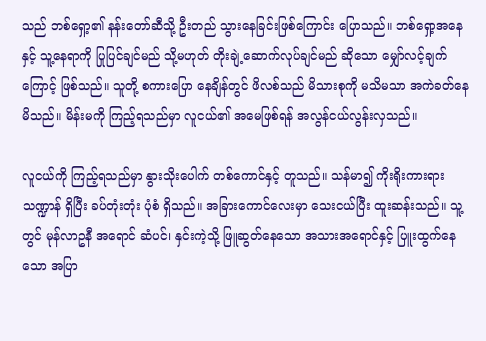သည် ဘစ်ရှော့၏ နန်းတော်ဆီသို့ ဦးတည် သွားနေခြင်းဖြစ်ကြောင်း ပြောသည်။ ဘစ်ရှော့အနေနှင့် သူ့နေရာကို ပြုပြင်ချင်မည် သို့မဟုတ် တိုးချဲ့ဆောက်လုပ်ချင်မည် ဆိုသော မျှော်လင့်ချက်ကြောင့် ဖြစ်သည်။ သူတို့ စကားပြော နေချိန်တွင် ဖိလစ်သည် မိသားစုကို မသိမသာ အကဲခတ်နေမိသည်။ မိန်းမကို ကြည့်ရသည်မှာ လူငယ်၏ အမေဖြစ်ရန် အလွန်ငယ်လွန်းလှသည်။

လူငယ်ကို ကြည့်ရသည်မှာ နွားသိုးပေါက် တစ်ကောင်နှင့် တူသည်။ သန်မာ၍ ကိုးရိုးကားရား သဏ္ဍာန် ရှိပြီး ခပ်တုံးတုံး ပုံစံ ရှိသည်။ အခြားကောင်လေးမှာ သေးငယ်ပြီး ထူးဆန်းသည်။ သူ့တွင် မုန်လာဥနီ အရောင် ဆံပင်၊ နှင်းကဲ့သို့ ဖြူဆွတ်နေသော အသားအရောင်နှင့် ပြူးထွက်နေသော အပြာ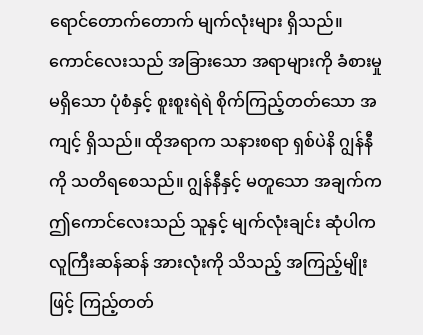ရောင်တောက်တောက် မျက်လုံးများ ရှိသည်။ ကောင်လေးသည် အခြားသော အရာများကို ခံစားမှု မရှိသော ပုံစံနှင့် စူးစူးရဲရဲ စိုက်ကြည့်တတ်သော အကျင့် ရှိသည်။ ထိုအရာက သနားစရာ ရှစ်ပဲနိ ဂျွန်နီကို သတိရစေသည်။ ဂျွန်နီနှင့် မတူသော အချက်က ဤကောင်လေးသည် သူနှင့် မျက်လုံးချင်း ဆုံပါက လူကြီးဆန်ဆန် အားလုံးကို သိသည့် အကြည့်မျိုးဖြင့် ကြည့်တတ်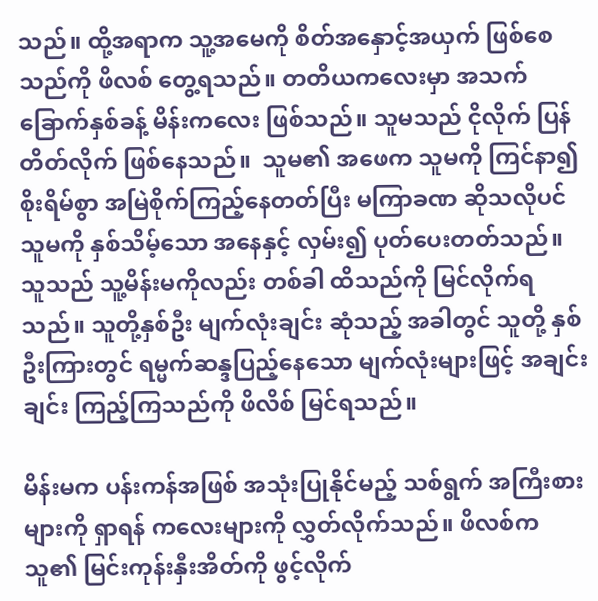သည်။ ထို့အရာက သူ့အမေကို စိတ်အနှောင့်အယှက် ဖြစ်စေသည်ကို ဖိလစ် တွေ့ရသည်။ တတိယကလေးမှာ အသက်ခြောက်နှစ်ခန့် မိန်းကလေး ဖြစ်သည်။ သူမသည် ငိုလိုက် ပြန်တိတ်လိုက် ဖြစ်နေသည်။  သူမ၏ အဖေက သူမကို ကြင်နာ၍ စိုးရိမ်စွာ အမြဲစိုက်ကြည့်နေတတ်ပြီး မကြာခဏ ဆိုသလိုပင် သူမကို နှစ်သိမ့်သော အနေနှင့် လှမ်း၍ ပုတ်ပေးတတ်သည်။ သူသည် သူ့မိန်းမကိုလည်း တစ်ခါ ထိသည်ကို မြင်လိုက်ရသည်။ သူတို့နှစ်ဦး မျက်လုံးချင်း ဆုံသည့် အခါတွင် သူတို့ နှစ်ဦးကြားတွင် ရမ္မက်ဆန္ဒပြည့်နေသော မျက်လုံးများဖြင့် အချင်းချင်း ကြည့်ကြသည်ကို ဖိလိစ် မြင်ရသည်။

မိန်းမက ပန်းကန်အဖြစ် အသုံးပြုနိုင်မည့် သစ်ရွက် အကြီးစားများကို ရှာရန် ကလေးများကို လွှတ်လိုက်သည်။ ဖိလစ်က သူ၏ မြင်းကုန်းနှီးအိတ်ကို ဖွင့်လိုက်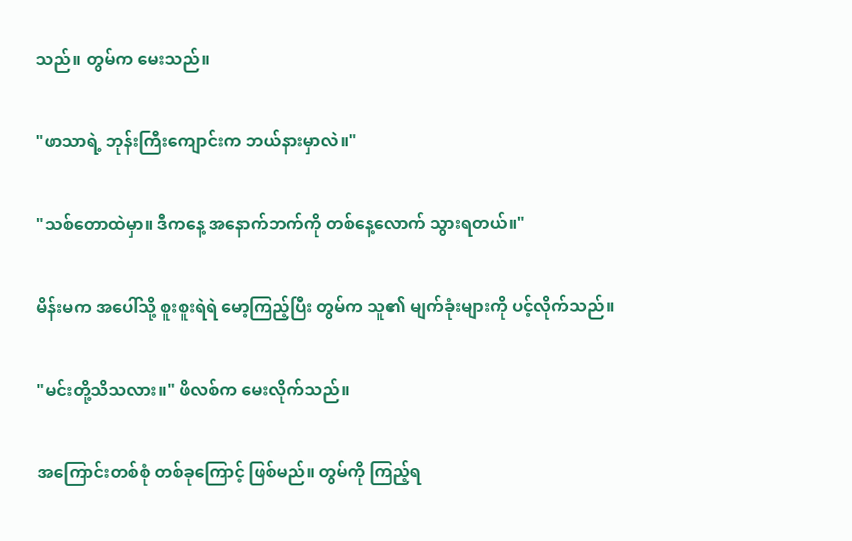သည်။ တွမ်က မေးသည်။

"ဖာသာရဲ့ ဘုန်းကြီးကျောင်းက ဘယ်နားမှာလဲ။"

"သစ်တောထဲမှာ။ ဒီကနေ့ အနောက်ဘက်ကို တစ်နေ့လောက် သွားရတယ်။"

မိန်းမက အပေါ်သို့ စူးစူးရဲရဲ မော့ကြည့်ပြီး တွမ်က သူ၏ မျက်ခုံးများကို ပင့်လိုက်သည်။

"မင်းတို့သိသလား။" ဖိလစ်က မေးလိုက်သည်။

အကြောင်းတစ်စုံ တစ်ခုကြောင့် ဖြစ်မည်။ တွမ်ကို ကြည့်ရ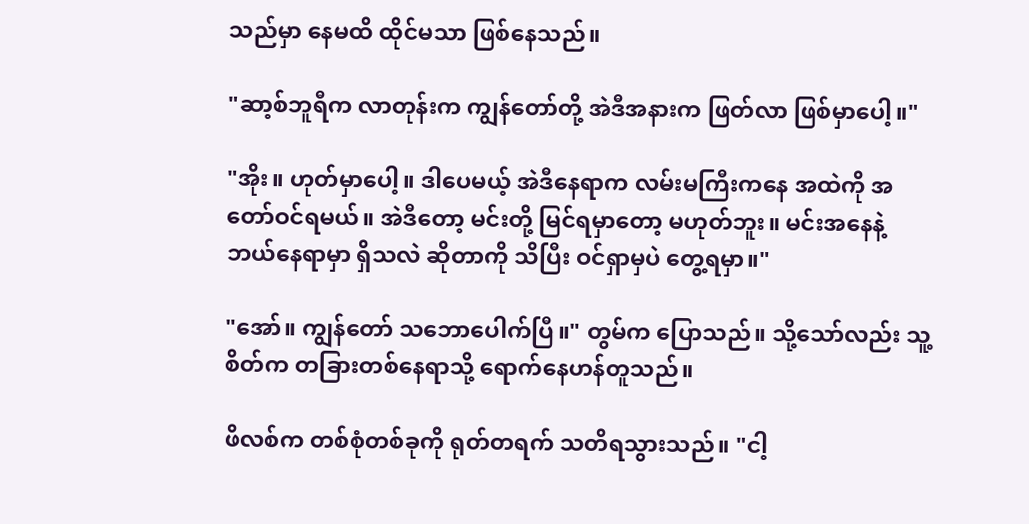သည်မှာ နေမထိ ထိုင်မသာ ဖြစ်နေသည်။

"ဆာ့စ်ဘူရီက လာတုန်းက ကျွန်တော်တို့ အဲဒီအနားက ဖြတ်လာ ဖြစ်မှာပေါ့။"

"အိုး။ ဟုတ်မှာပေါ့။ ဒါပေမယ့် အဲဒီနေရာက လမ်းမကြီးကနေ အထဲကို အတော်ဝင်ရမယ်။ အဲဒီတော့ မင်းတို့ မြင်ရမှာတော့ မဟုတ်ဘူး။ မင်းအနေနဲ့ ဘယ်နေရာမှာ ရှိသလဲ ဆိုတာကို သိပြီး ဝင်ရှာမှပဲ တွေ့ရမှာ။"

"အော်။ ကျွန်တော် သဘောပေါက်ပြီ။" တွမ်က ပြောသည်။ သို့သော်လည်း သူ့စိတ်က တခြားတစ်နေရာသို့ ရောက်နေဟန်တူသည်။

ဖိလစ်က တစ်စုံတစ်ခုကို ရုတ်တရက် သတိရသွားသည်။ "ငါ့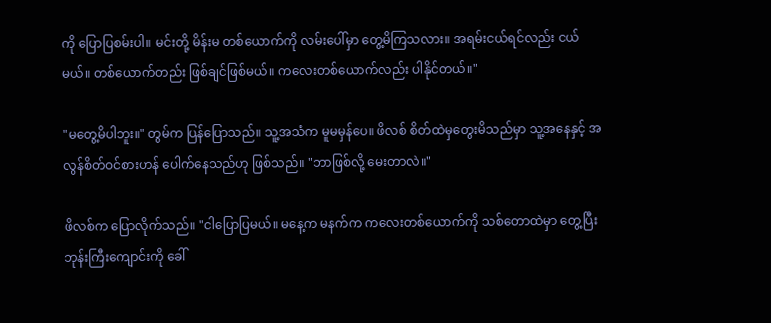ကို ပြောပြစမ်းပါ။ မင်းတို့ မိန်းမ တစ်ယောက်ကို လမ်းပေါ်မှာ တွေ့မိကြသလား။ အရမ်းငယ်ရင်လည်း ငယ်မယ်။ တစ်ယောက်တည်း ဖြစ်ချင်ဖြစ်မယ်။ ကလေးတစ်ယောက်လည်း ပါနိုင်တယ်။"

"မတွေ့မိပါဘူး။" တွမ်က ပြန်ပြောသည်။ သူ့အသံက မူမမှန်ပေ။ ဖိလစ် စိတ်ထဲမှတွေးမိသည်မှာ သူ့အနေနှင့် အလွန်စိတ်ဝင်စားဟန် ပေါက်နေသည်ဟု ဖြစ်သည်။ "ဘာဖြစ်လို့ မေးတာလဲ။"

ဖိလစ်က ပြောလိုက်သည်။ "ငါပြောပြမယ်။ မနေ့က မနက်က ကလေးတစ်ယောက်ကို သစ်တောထဲမှာ တွေ့ပြီး ဘုန်းကြီးကျောင်းကို ခေါ်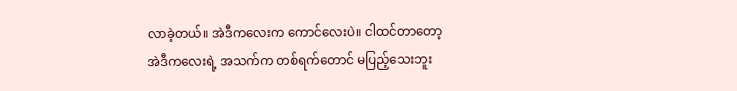လာခဲ့တယ်။ အဲဒီကလေးက ကောင်လေးပဲ။ ငါထင်တာတော့ အဲဒီကလေးရဲ့ အသက်က တစ်ရက်တောင် မပြည့်သေးဘူး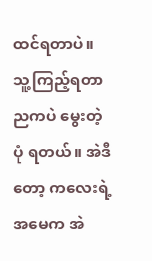ထင်ရတာပဲ။ သူ့ကြည့်ရတာ ညကပဲ မွေးတဲ့ပုံ ရတယ်။ အဲဒီတော့ ကလေးရဲ့ အမေက အဲ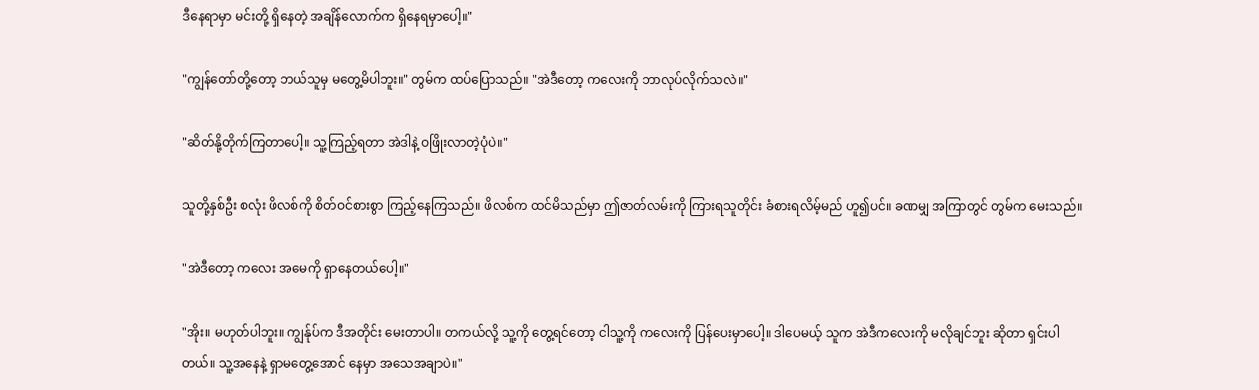ဒီနေရာမှာ မင်းတို့ ရှိနေတဲ့ အချိန်လောက်က ရှိနေရမှာပေါ့။"

"ကျွန်တော်တို့တော့ ဘယ်သူမှ မတွေ့မိပါဘူး။" တွမ်က ထပ်ပြောသည်။ "အဲဒီတော့ ကလေးကို ဘာလုပ်လိုက်သလဲ။"

"ဆိတ်နို့တိုက်ကြတာပေါ့။ သူ့ကြည့်ရတာ အဲဒါနဲ့ ဝဖြိုးလာတဲ့ပုံပဲ။"

သူတို့နှစ်ဦး စလုံး ဖိလစ်ကို စိတ်ဝင်စားစွာ ကြည့်နေကြသည်။ ဖိလစ်က ထင်မိသည်မှာ ဤဇာတ်လမ်းကို ကြားရသူတိုင်း ခံစားရလိမ့်မည် ဟူ၍ပင်။ ခဏမျှ အကြာတွင် တွမ်က မေးသည်။

"အဲဒီတော့ ကလေး အမေကို ရှာနေတယ်ပေါ့။"

"အိုး။ မဟုတ်ပါဘူး။ ကျွန်ုပ်က ဒီအတိုင်း မေးတာပါ။ တကယ်လို့ သူ့ကို တွေ့ရင်တော့ ငါသူ့ကို ကလေးကို ပြန်ပေးမှာပေါ့။ ဒါပေမယ့် သူက အဲဒီကလေးကို မလိုချင်ဘူး ဆိုတာ ရှင်းပါတယ်။ သူ့အနေနဲ့ ရှာမတွေ့အောင် နေမှာ အသေအချာပဲ။"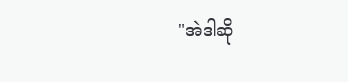"အဲဒါဆို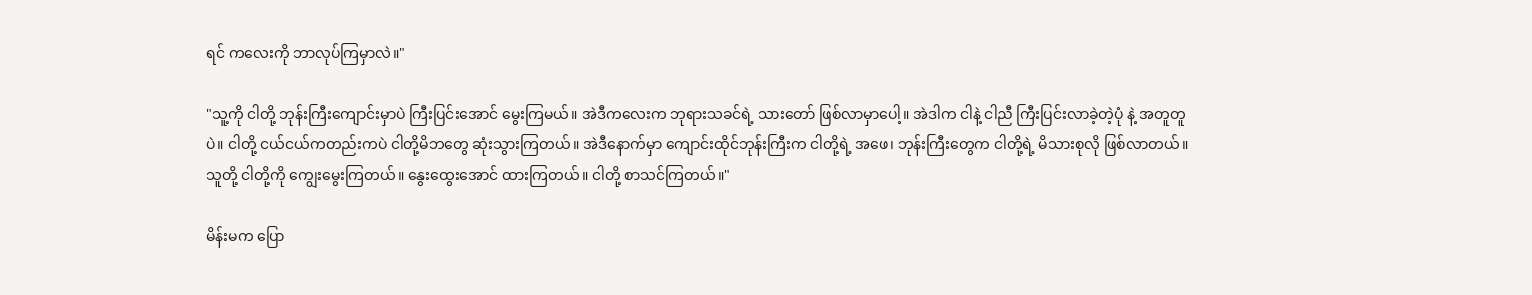ရင် ကလေးကို ဘာလုပ်ကြမှာလဲ။"

"သူ့ကို ငါတို့ ဘုန်းကြီးကျောင်းမှာပဲ ကြီးပြင်းအောင် မွေးကြမယ်။ အဲဒီကလေးက ဘုရားသခင်ရဲ့ သားတော် ဖြစ်လာမှာပေါ့။ အဲဒါက ငါနဲ့ ငါညီ ကြီးပြင်းလာခဲ့တဲ့ပုံ နဲ့ အတူတူပဲ။ ငါတို့ ငယ်ငယ်ကတည်းကပဲ ငါတို့မိဘတွေ ဆုံးသွားကြတယ်။ အဲဒီနောက်မှာ ကျောင်းထိုင်ဘုန်းကြီးက ငါတို့ရဲ့ အဖေ၊ ဘုန်းကြီးတွေက ငါတို့ရဲ့ မိသားစုလို ဖြစ်လာတယ်။ သူတို့ ငါတို့ကို ကျွေးမွေးကြတယ်။ နွေးထွေးအောင် ထားကြတယ်။ ငါတို့ စာသင်ကြတယ်။"

မိန်းမက ပြော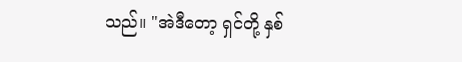သည်။ "အဲဒီတော့ ရှင်တို့ နှစ်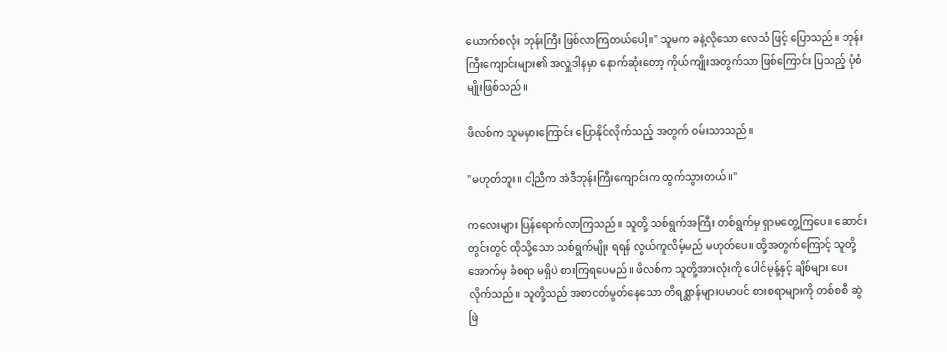ယောက်စလုံး ဘုန်းကြီး ဖြစ်လာကြတယ်ပေါ့။" သူမက ခနဲ့လိုသော လေသံ ဖြင့် ပြောသည်။ ဘုန်းကြီးကျောင်းများ၏ အလှူဒါနမှာ နောက်ဆုံးတော့ ကိုယ်ကျိုးအတွက်သာ ဖြစ်ကြောင်း ပြသည့် ပုံစံမျိုးဖြစ်သည်။

ဖိလစ်က သူမမှားကြောင်း ပြောနိုင်လိုက်သည့် အတွက် ဝမ်းသာသည်။

"မဟုတ်ဘူး။ ငါ့ညီက အဲဒီဘုန်းကြီးကျောင်းက ထွက်သွားတယ်။"

ကလေးများ ပြန်ရောက်လာကြသည်။ သူတို့ သစ်ရွက်အကြီး တစ်ရွက်မှ ရှာမတွေ့ကြပေ။ ဆောင်းတွင်းတွင် ထိုသို့သော သစ်ရွက်မျိုး ရရန် လွယ်ကူလိမ့်မည် မဟုတ်ပေ။ ထို့အတွက်ကြောင့် သူတို့ အောက်မှ ခံစရာ မရှိပဲ စားကြရပေမည်။ ဖိလစ်က သူတို့အားလုံးကို ပေါင်မုန့်နှင့် ချိစ်များ ပေးလိုက်သည်။ သူတို့သည် အစာငတ်မွတ်နေသော တိရစ္ဆာန်များပမာပင် စားစရာများကို တစ်စစီ ဆွဲဖြဲ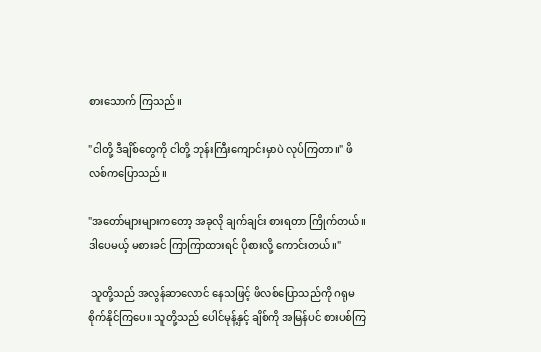စားသောက် ကြသည်။

"ငါတို့ ဒီချိစ်တွေကို ငါတို့ ဘုန်းကြီးကျောင်းမှာပဲ လုပ်ကြတာ။" ဖိလစ်ကပြောသည်။

"အတော်များများကတော့ အခုလို ချက်ချင်း စားရတာ ကြိုက်တယ်။ ဒါပေမယ့် မစားခင် ကြာကြာထားရင် ပိုစားလို့ ကောင်းတယ်။"

 သူတို့သည် အလွန်ဆာလောင် နေသဖြင့် ဖိလစ်ပြောသည်ကို ဂရုမစိုက်နိုင်ကြပေ။ သူတို့သည် ပေါင်မုန့်နှင့် ချိစ်ကို အမြန်ပင် စားပစ်ကြ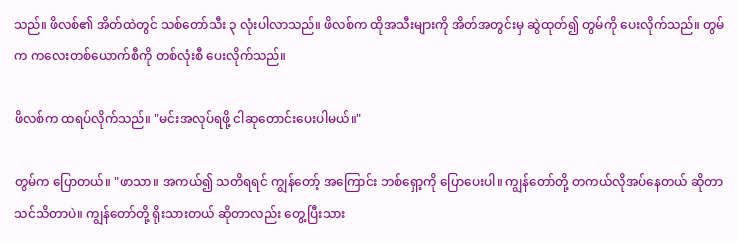သည်။ ဖိလစ်၏ အိတ်ထဲတွင် သစ်တော်သီး ၃ လုံးပါလာသည်။ ဖိလစ်က ထိုအသီးများကို အိတ်အတွင်းမှ ဆွဲထုတ်၍ တွမ်ကို ပေးလိုက်သည်။ တွမ်က ကလေးတစ်ယောက်စီကို တစ်လုံးစီ ပေးလိုက်သည်။

ဖိလစ်က ထရပ်လိုက်သည်။ "မင်းအလုပ်ရဖို့ ငါဆုတောင်းပေးပါမယ်။"

တွမ်က ပြောတယ်။ "ဖာသာ။ အကယ်၍ သတိရရင် ကျွန်တော့် အကြောင်း ဘစ်ရှော့ကို ပြောပေးပါ။ ကျွန်တော်တို့ တကယ်လိုအပ်နေတယ် ဆိုတာ သင်သိတာပဲ။ ကျွန်တော်တို့ ရိုးသားတယ် ဆိုတာလည်း တွေ့ပြီးသား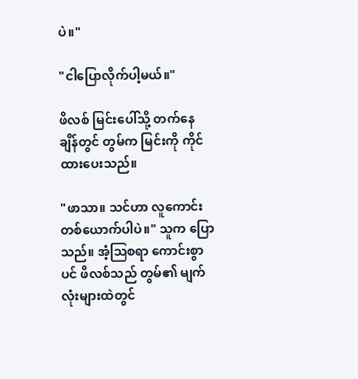ပဲ။"

"ငါပြောလိုက်ပါ့မယ်။"

ဖိလစ် မြင်းပေါ်သို့ တက်နေချိန်တွင် တွမ်က မြင်းကို ကိုင်ထားပေးသည်။

"ဖာသာ။ သင်ဟာ လူကောင်း တစ်ယောက်ပါပဲ။" သူက ပြောသည်။ အံ့ဩစရာ ကောင်းစွာပင် ဖိလစ်သည် တွမ်၏ မျက်လုံးများထဲတွင်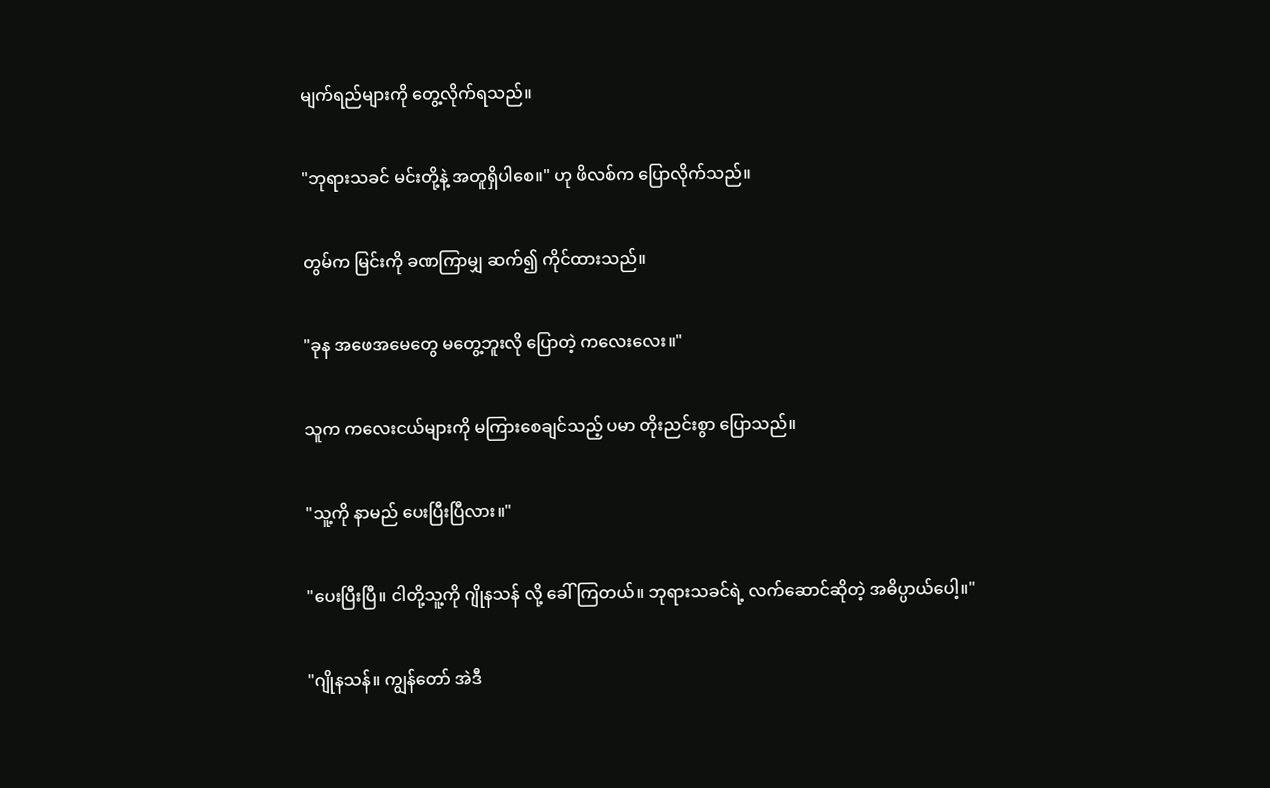မျက်ရည်များကို တွေ့လိုက်ရသည်။

"ဘုရားသခင် မင်းတို့နဲ့ အတူရှိပါစေ။" ဟု ဖိလစ်က ပြောလိုက်သည်။

တွမ်က မြင်းကို ခဏကြာမျှ ဆက်၍ ကိုင်ထားသည်။

"ခုန အဖေအမေတွေ မတွေ့ဘူးလို ပြောတဲ့ ကလေးလေး။"

သူက ကလေးငယ်များကို မကြားစေချင်သည့် ပမာ တိုးညင်းစွာ ပြောသည်။

"သူ့ကို နာမည် ပေးပြီးပြီလား။"

"ပေးပြီးပြီ။ ငါတို့သူ့ကို ဂျိုနသန် လို့ ခေါ်ကြတယ်။ ဘုရားသခင်ရဲ့ လက်ဆောင်ဆိုတဲ့ အဓိပ္ပာယ်ပေါ့။"

"ဂျိုနသန်။ ကျွန်တော် အဲဒီ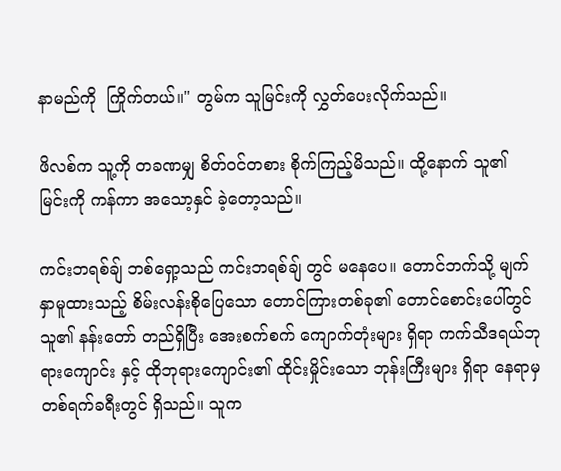နာမည်ကို  ကြိုက်တယ်။" တွမ်က သူမြင်းကို လွှတ်ပေးလိုက်သည်။

ဖိလစ်က သူ့ကို တခဏမျှ စိတ်ဝင်တစား စိုက်ကြည့်မိသည်။ ထို့နောက် သူ၏ မြင်းကို ကန်ကာ အသော့နှင် ခဲ့တော့သည်။

ကင်းဘရစ်ချ် ဘစ်ရှော့သည် ကင်းဘရစ်ချ် တွင် မနေပေ။ တောင်ဘက်သို့ မျက်နှာမူထားသည့် စိမ်းလန်းစိုပြေသော တောင်ကြားတစ်ခု၏ တောင်စောင်းပေါ်တွင် သူ၏ နန်းတော် တည်ရှိပြီး အေးစက်စက် ကျောက်တုံးများ ရှိရာ ကက်သီဒရယ်ဘုရားကျောင်း နှင့် ထိုဘုရားကျောင်း၏ ထိုင်းမှိုင်းသော ဘုန်းကြီးများ ရှိရာ နေရာမှ တစ်ရက်ခရီးတွင် ရှိသည်။ သူက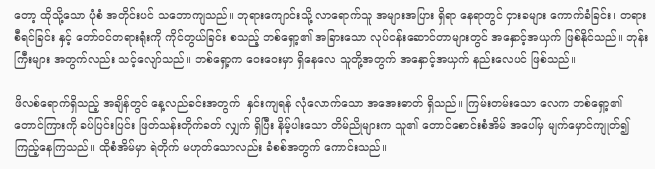တော့ ထိုသို့သော ပုံစံ အတိုင်းပင် သဘောကျသည်။ ဘုရားကျောင်းသို့ လာရောက်သူ အများအပြား ရှိရာ နေရာတွင် ငှားခများ ကောက်ခံခြင်း၊ တရားစီရင်ခြင်း နှင့် တော်ဝင်တရားရုံးကို ကိုင်တွယ်ခြင်း စသည့် ဘစ်ရှော့၏ အခြားသော လုပ်ငန်းဆောင်တာများတွင် အနှောင့်အယှက် ဖြစ်နိုင်သည်။ ဘုန်းကြီးများ အတွက်လည်း သင့်လျော်သည်။ ဘစ်ရှော့က ဝေးဝေးမှာ ရှိနေလေ သူတို့အတွက် အနှောင့်အယှက် နည်းလေပင် ဖြစ်သည်။

ဖိလစ်ရောက်ရှိသည့် အချိန်တွင် နေ့လည်ခင်းအတွက်  နှင်းကျရန် လုံလောက်သော အအေးဓာတ် ရှိသည်။ ကြမ်းတမ်းသော လေက ဘစ်ရှော့၏ တောင်ကြားကို ခပ်ပြင်းပြင်း ဖြတ်သန်းတိုက်ခတ် လျှက် ရှိပြီး နိမ့်ပါးသော တိမ်ညိုများက သူ၏ တောင်စောင်းစံအိမ် အပေါ်မှ မျက်မှောင်ကျုတ်၍ ကြည့်နေကြသည်။ ထိုစံအိမ်မှာ ရဲတိုက် မဟုတ်သောလည်း ခံစစ်အတွက် ကောင်းသည်။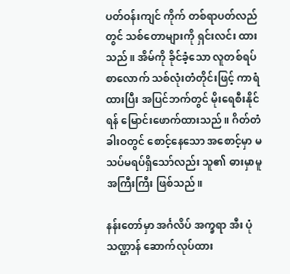ပတ်ဝန်းကျင် ကိုက် တစ်ရာပတ်လည်တွင် သစ်တောများကို ရှင်းလင်း ထားသည်။ အိမ်ကို ခိုင်ခံ့သော လူတစ်ရပ်စာလောက် သစ်လုံးတံတိုင်းဖြင့် ကာရံထားပြီး အပြင်ဘက်တွင် မိုးရေစီးနိုင်ရန် မြောင်းဖောက်ထားသည်။ ဂိတ်တံခါးဝတွင် စောင့်နေသော အစောင့်မှာ မသပ်မရပ်ရှိသော်လည်း သူ၏ ဓားမှာမူ အကြီးကြီး ဖြစ်သည်။

နန်းတော်မှာ အင်္ဂလိပ် အက္ခရာ အီး ပုံသဏ္ဌာန် ဆောက်လုပ်ထား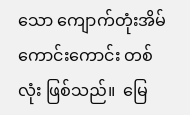သော ကျောက်တုံးအိမ် ကောင်းကောင်း တစ်လုံး ဖြစ်သည်။  မြေ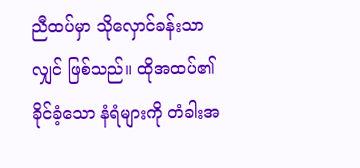ညီထပ်မှာ သိုလှောင်ခန်းသာလျှင် ဖြစ်သည်။ ထိုအထပ်၏ ခိုင်ခံ့သော နံရံများကို တံခါးအ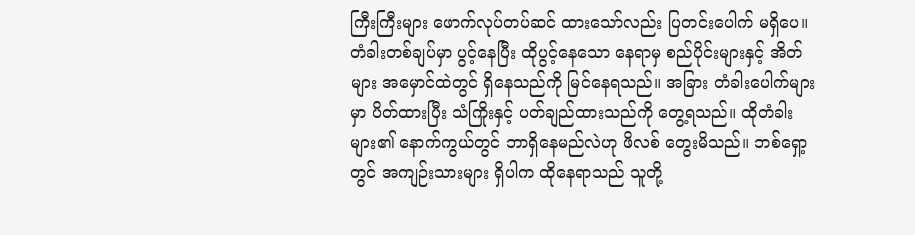ကြီးကြီးများ ဖောက်လုပ်တပ်ဆင် ထားသော်လည်း ပြတင်းပေါက် မရှိပေ။ တံခါးတစ်ချပ်မှာ ပွင့်နေပြီး ထိုပွင့်နေသော နေရာမှ စည်ပိုင်းများနှင့် အိတ်များ အမှောင်ထဲတွင် ရှိနေသည်ကို မြင်နေရသည်။ အခြား တံခါးပေါက်များမှာ ပိတ်ထားပြီး သံကြိုးနှင့် ပတ်ချည်ထားသည်ကို တွေ့ရသည်။ ထိုတံခါးများ၏ နောက်ကွယ်တွင် ဘာရှိနေမည်လဲဟု ဖိလစ် တွေးမိသည်။ ဘစ်ရှော့တွင် အကျဉ်းသားများ ရှိပါက ထိုနေရာသည် သူတို့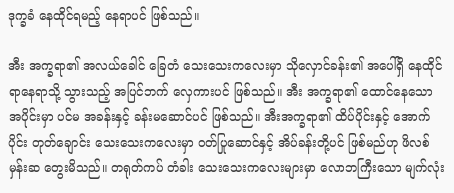ဒုက္ခခံ နေထိုင်ရမည့် နေရာပင် ဖြစ်သည်။

အီး အက္ခရာ၏ အလယ်ခေါင် ခြေတံ သေးသေးကလေးမှာ သိုလှောင်ခန်း၏ အပေါ်ရှိ နေထိုင်ရာနေရာသို့ သွားသည့် အပြင်ဘက် လှေကားပင် ဖြစ်သည်။ အီး အက္ခရာ၏ ထောင်နေသော အပိုင်းမှာ ပင်မ အခန်းနှင့် ခန်းမဆောင်ပင် ဖြစ်သည်။ အီးအက္ခရာ၏ ထိပ်ပိုင်းနှင့် အောက်ပိုင်း တုတ်ချောင်း သေးသေးကလေးမှာ ဝတ်ပြုဆောင်နှင့် အိပ်ခန်းတို့ပင် ဖြစ်မည်ဟု ဖိလစ် မှန်းဆ တွေးမိသည်။ တရုတ်ကပ် တံခါး သေးသေးကလေးများမှာ လောဘကြီးသော မျက်လုံး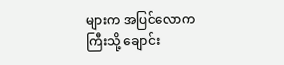များက အပြင်လောကကြီးသို့ ချောင်း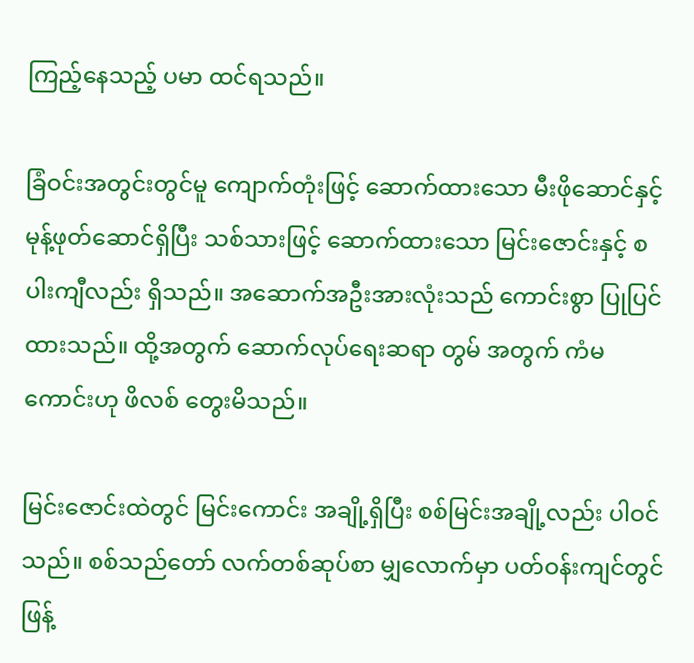ကြည့်နေသည့် ပမာ ထင်ရသည်။

ခြံဝင်းအတွင်းတွင်မူ ကျောက်တုံးဖြင့် ဆောက်ထားသော မီးဖိုဆောင်နှင့် မုန့်ဖုတ်ဆောင်ရှိပြီး သစ်သားဖြင့် ဆောက်ထားသော မြင်းဇောင်းနှင့် စပါးကျီလည်း ရှိသည်။ အဆောက်အဦးအားလုံးသည် ကောင်းစွာ ပြုပြင်ထားသည်။ ထို့အတွက် ဆောက်လုပ်ရေးဆရာ တွမ် အတွက် ကံမကောင်းဟု ဖိလစ် တွေးမိသည်။

မြင်းဇောင်းထဲတွင် မြင်းကောင်း အချို့ရှိပြီး စစ်မြင်းအချို့လည်း ပါဝင်သည်။ စစ်သည်တော် လက်တစ်ဆုပ်စာ မျှလောက်မှာ ပတ်ဝန်းကျင်တွင် ဖြန့်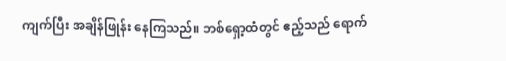ကျက်ပြီး အချိန်ဖြုန်း နေကြသည်။ ဘစ်ရှော့ထံတွင် ဧည့်သည် ရောက်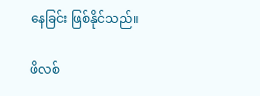နေခြင်း ဖြစ်နိုင်သည်။

ဖိလစ်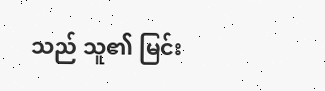သည် သူ၏ မြင်း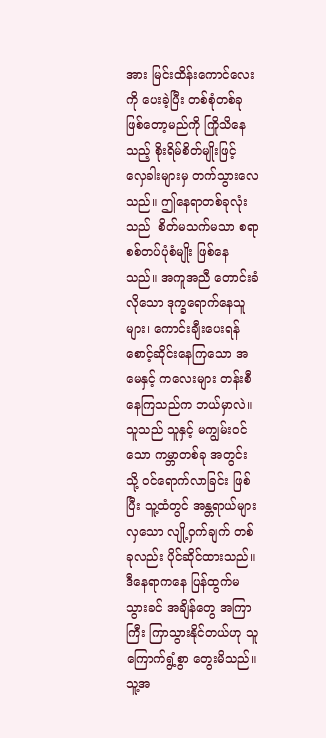အား မြင်းထိန်းကောင်လေးကို ပေးခဲ့ပြီး တစ်စုံတစ်ခု ဖြစ်တော့မည်ကို ကြိုသိနေသည့် စိုးရိမ်စိတ်မျိုးဖြင့် လှေခါးများမှ တက်သွားလေသည်။ ဤနေရာတစ်ခုလုံးသည်  စိတ်မသက်မသာ စရာ စစ်တပ်ပုံစံမျိုး ဖြစ်နေသည်။ အကူအညီ တောင်းခံလိုသော ဒုက္ခရောက်နေသူများ၊ ကောင်းချီးပေးရန် စောင့်ဆိုင်းနေကြသော အမေနှင့် ကလေးများ တန်းစီနေကြသည်က ဘယ်မှာလဲ။ သူသည် သူနှင့် မကျွမ်းဝင်သော ကမ္ဘာတစ်ခု အတွင်းသို့ ဝင်ရောက်လာခြင်း ဖြစ်ပြီး သူ့ထံတွင် အန္တရာယ်များလှသော လျို့ဝှက်ချက် တစ်ခုလည်း ပိုင်ဆိုင်ထားသည်။ ဒီနေရာကနေ ပြန်ထွက်မသွားခင် အချိန်တွေ အကြာကြီး ကြာသွားနိုင်တယ်ဟု သူကြောက်ရွံ့စွာ တွေးမိသည်။ သူ့အ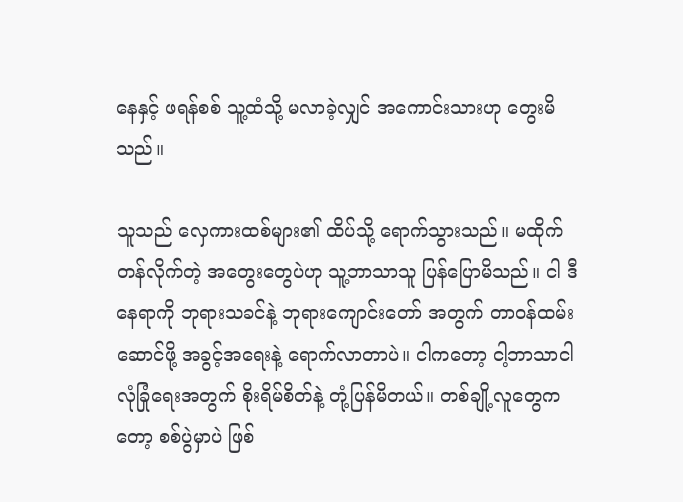နေနှင့် ဖရန်စစ် သူ့ထံသို့ မလာခဲ့လျှင် အကောင်းသားဟု တွေးမိသည်။

သူသည် လှေကားထစ်များ၏ ထိပ်သို့ ရောက်သွားသည်။ မထိုက်တန်လိုက်တဲ့ အတွေးတွေပဲဟု သူ့ဘာသာသူ ပြန်ပြောမိသည်။ ငါ ဒီနေရာကို ဘုရားသခင်နဲ့ ဘုရားကျောင်းတော် အတွက် တာဝန်ထမ်းဆောင်ဖို့ အခွင့်အရေးနဲ့ ရောက်လာတာပဲ။ ငါကတော့ ငါ့ဘာသာငါ လုံခြုံရေးအတွက် စိုးရိမ်စိတ်နဲ့ တုံ့ပြန်မိတယ်။ တစ်ချို့လူတွေကတော့ စစ်ပွဲမှာပဲ ဖြစ်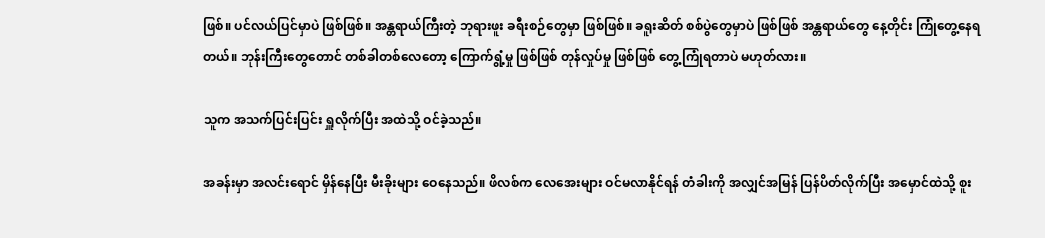ဖြစ်။ ပင်လယ်ပြင်မှာပဲ ဖြစ်ဖြစ်။ အန္တရာယ်ကြီးတဲ့ ဘုရားဖူး ခရီးစဉ်တွေမှာ ဖြစ်ဖြစ်။ ခရူးဆိတ် စစ်ပွဲတွေမှာပဲ ဖြစ်ဖြစ် အန္တရာယ်တွေ နေ့တိုင်း ကြုံတွေ့နေရတယ်။ ဘုန်းကြီးတွေတောင် တစ်ခါတစ်လေတော့ ကြောက်ရွံ့မှု ဖြစ်ဖြစ် တုန်လှုပ်မှု ဖြစ်ဖြစ် တွေ့ကြုံရတာပဲ မဟုတ်လား။

သူက အသက်ပြင်းပြင်း ရှူလိုက်ပြီး အထဲသို့ ဝင်ခဲ့သည်။

အခန်းမှာ အလင်းရောင် မှိန်နေပြီး မီးခိုးများ ဝေနေသည်။ ဖိလစ်က လေအေးများ ဝင်မလာနိုင်ရန် တံခါးကို အလျှင်အမြန် ပြန်ပိတ်လိုက်ပြီး အမှောင်ထဲသို့ စူး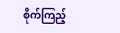စိုက်ကြည့်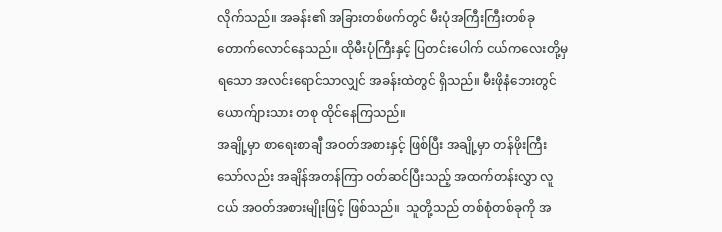လိုက်သည်။ အခန်း၏ အခြားတစ်ဖက်တွင် မီးပုံအကြီးကြီးတစ်ခု တောက်လောင်နေသည်။ ထိုမီးပုံကြီးနှင့် ပြတင်းပေါက် ငယ်ကလေးတို့မှ ရသော အလင်းရောင်သာလျှင် အခန်းထဲတွင် ရှိသည်။ မီးဖိုနံဘေးတွင် ယောက်ျားသား တစု ထိုင်နေကြသည်။
အချို့မှာ စာရေးစာချီ အဝတ်အစားနှင့် ဖြစ်ပြီး အချို့မှာ တန်ဖိုးကြီးသော်လည်း အချိန်အတန်ကြာ ဝတ်ဆင်ပြီးသည့် အထက်တန်းလွှာ လူငယ် အဝတ်အစားမျိုးဖြင့် ဖြစ်သည်။  သူတို့သည် တစ်စုံတစ်ခုကို အ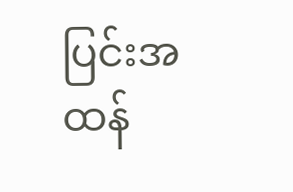ပြင်းအထန်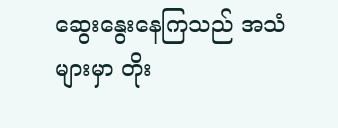ဆွေးနွေးနေကြသည် အသံများမှာ တိုး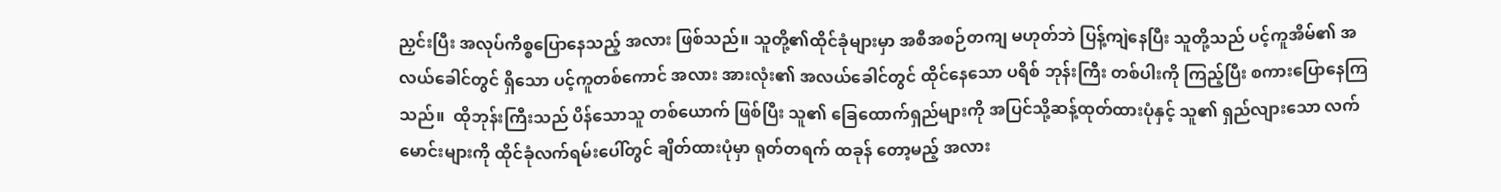ညှင်းပြီး အလုပ်ကိစ္စပြောနေသည့် အလား ဖြစ်သည်။ သူတို့၏ထိုင်ခုံများမှာ အစီအစဉ်တကျ မဟုတ်ဘဲ ပြန့်ကျဲနေပြီး သူတို့သည် ပင့်ကူအိမ်၏ အလယ်ခေါင်တွင် ရှိသော ပင့်ကူတစ်ကောင် အလား အားလုံး၏ အလယ်ခေါင်တွင် ထိုင်နေသော ပရိစ် ဘုန်းကြီး တစ်ပါးကို ကြည့်ပြီး စကားပြောနေကြသည်။  ထိုဘုန်းကြီးသည် ပိန်သောသူ တစ်ယောက် ဖြစ်ပြီး သူ၏ ခြေထောက်ရှည်များကို အပြင်သို့ဆန့်ထုတ်ထားပုံနှင့် သူ၏ ရှည်လျားသော လက်မောင်းများကို ထိုင်ခုံလက်ရမ်းပေါ်တွင် ချိတ်ထားပုံမှာ ရုတ်တရက် ထခုန် တော့မည့် အလား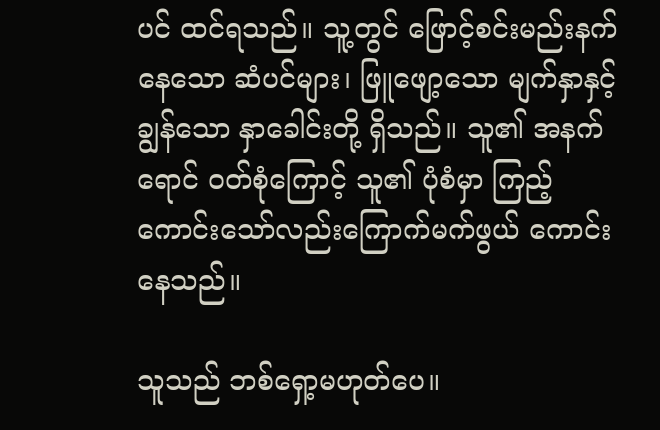ပင် ထင်ရသည်။ သူ့တွင် ဖြောင့်စင်းမည်းနက်နေသော ဆံပင်များ၊ ဖြူဖျော့သော မျက်နှာနှင့် ချွန်သော နှာခေါင်းတို့ ရှိသည်။ သူ၏ အနက်ရောင် ဝတ်စုံကြောင့် သူ၏ ပုံစံမှာ ကြည့်ကောင်းသော်လည်းကြောက်မက်ဖွယ် ကောင်းနေသည်။

သူသည် ဘစ်ရှော့မဟုတ်ပေ။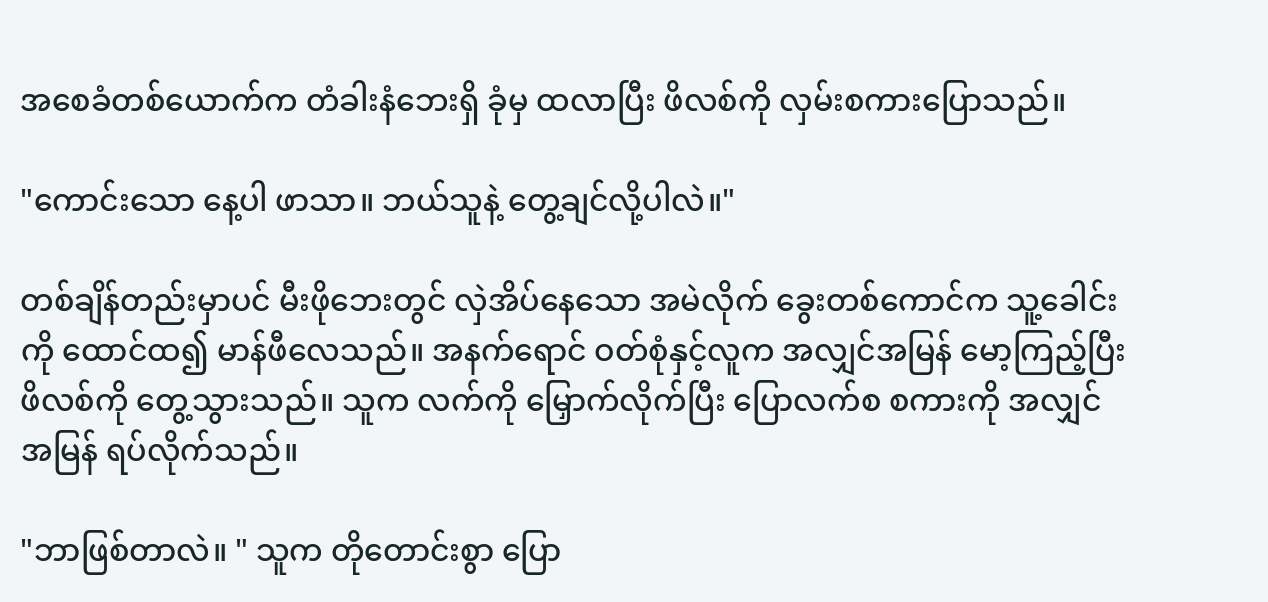အစေခံတစ်ယောက်က တံခါးနံဘေးရှိ ခုံမှ ထလာပြီး ဖိလစ်ကို လှမ်းစကားပြောသည်။

"ကောင်းသော နေ့ပါ ဖာသာ။ ဘယ်သူနဲ့ တွေ့ချင်လို့ပါလဲ။"

တစ်ချိန်တည်းမှာပင် မီးဖိုဘေးတွင် လှဲအိပ်နေသော အမဲလိုက် ခွေးတစ်ကောင်က သူ့ခေါင်းကို ထောင်ထ၍ မာန်ဖီလေသည်။ အနက်ရောင် ဝတ်စုံနှင့်လူက အလျှင်အမြန် မော့ကြည့်ပြီး ဖိလစ်ကို တွေ့သွားသည်။ သူက လက်ကို မြှောက်လိုက်ပြီး ပြောလက်စ စကားကို အလျှင် အမြန် ရပ်လိုက်သည်။

"ဘာဖြစ်တာလဲ။ " သူက တိုတောင်းစွာ ပြော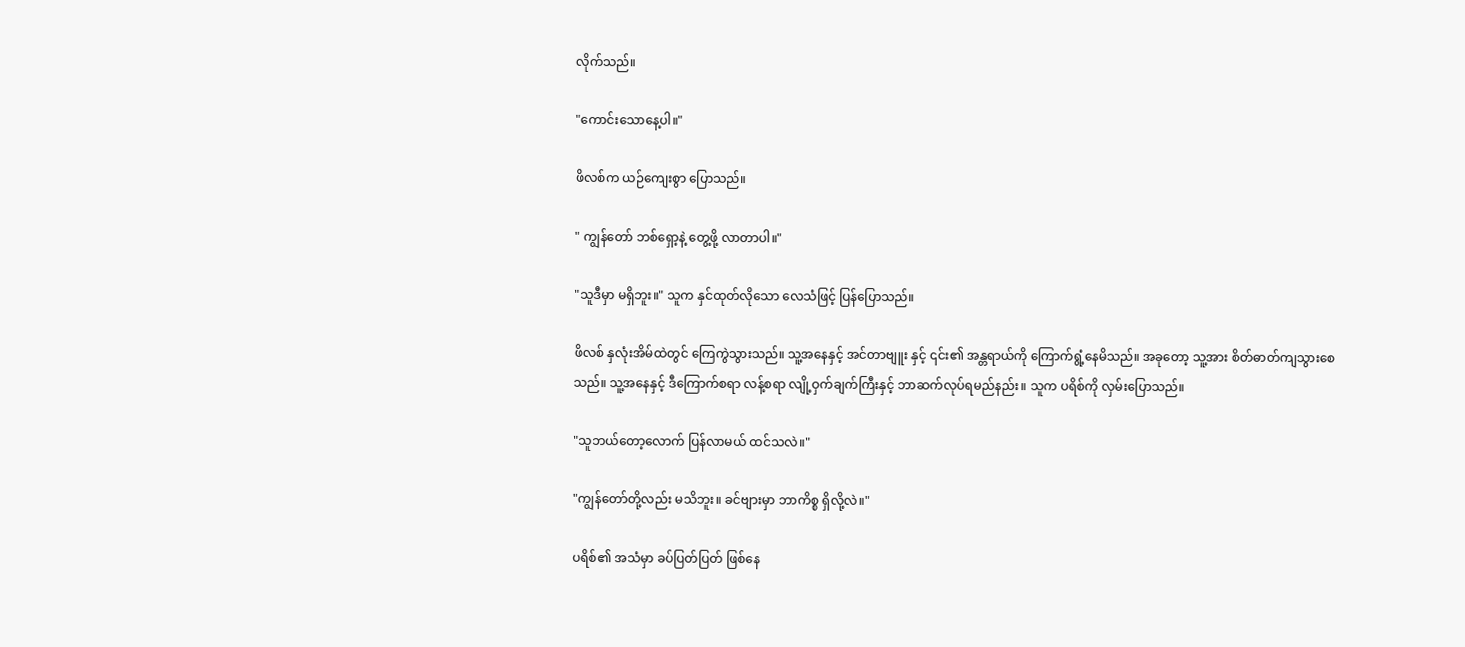လိုက်သည်။

"ကောင်းသောနေ့ပါ။"

ဖိလစ်က ယဉ်ကျေးစွာ ပြောသည်။

" ကျွန်တော် ဘစ်ရှော့နဲ့ တွေ့ဖို့ လာတာပါ။"

"သူဒီမှာ မရှိဘူး။" သူက နှင်ထုတ်လိုသော လေသံဖြင့် ပြန်ပြောသည်။

ဖိလစ် နှလုံးအိမ်ထဲတွင် ကြေကွဲသွားသည်။ သူ့အနေနှင့် အင်တာဗျူး နှင့် ၎င်း၏ အန္တရာယ်ကို ကြောက်ရွံ့နေမိသည်။ အခုတော့ သူ့အား စိတ်ဓာတ်ကျသွားစေသည်။ သူ့အနေနှင့် ဒီကြောက်စရာ လန့်စရာ လျို့ဝှက်ချက်ကြီးနှင့် ဘာဆက်လုပ်ရမည်နည်း။ သူက ပရိစ်ကို လှမ်းပြောသည်။

"သူဘယ်တော့လောက် ပြန်လာမယ် ထင်သလဲ။"

"ကျွန်တော်တို့လည်း မသိဘူး။ ခင်ဗျားမှာ ဘာကိစ္စ ရှိလို့လဲ။"

ပရိစ်၏ အသံမှာ ခပ်ပြတ်ပြတ် ဖြစ်နေ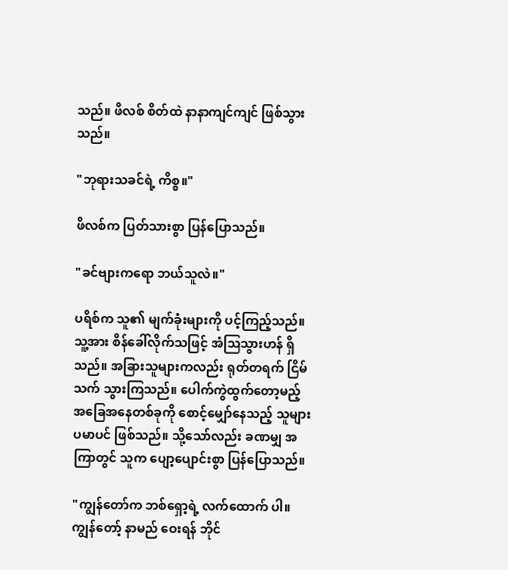သည်။ ဖိလစ် စိတ်ထဲ နာနာကျင်ကျင် ဖြစ်သွားသည်။

"ဘုရားသခင်ရဲ့ ကိစ္စ။"

ဖိလစ်က ပြတ်သားစွာ ပြန်ပြောသည်။

"ခင်ဗျားကရော ဘယ်သူလဲ။"

ပရိစ်က သူ၏ မျက်ခုံးများကို ပင့်ကြည့်သည်။ သူ့အား စိန်ခေါ်လိုက်သဖြင့် အံဩသွားဟန် ရှိသည်။ အခြားသူများကလည်း ရုတ်တရက် ငြိမ်သက် သွားကြသည်။ ပေါက်ကွဲထွက်တော့မည့်
အခြေအနေတစ်ခုကို စောင့်မျှော်နေသည့် သူများ ပမာပင် ဖြစ်သည်။ သို့သော်လည်း ခဏမျှ အကြာတွင် သူက ပျော့ပျောင်းစွာ ပြန်ပြောသည်။

"ကျွန်တော်က ဘစ်ရှော့ရဲ့ လက်ထောက် ပါ။ ကျွန်တော့် နာမည် ဝေးရန် ဘိုင်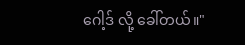ဂေါ့ဒ် လို့ ခေါ်တယ်။"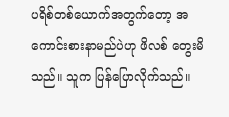ပရိစ်တစ်ယောက်အတွက်တော့ အကောင်းစားနာမည်ပဲဟု ဖိလစ် တွေးမိသည်။ သူက ပြန်ပြောလိုက်သည်။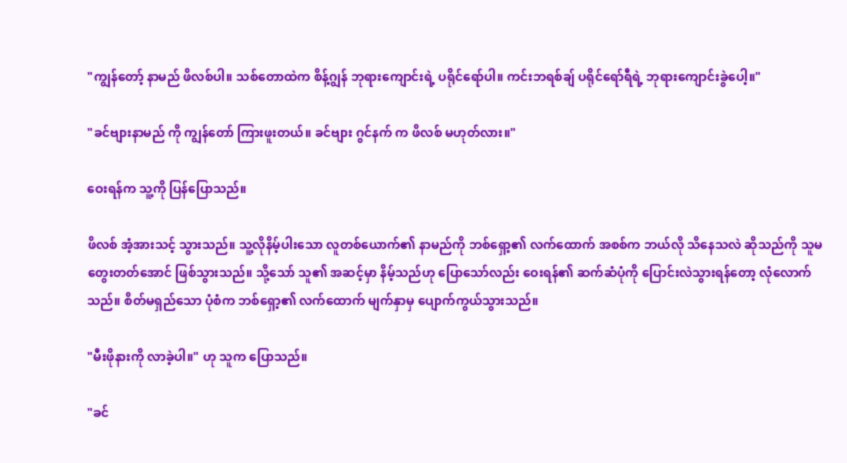"ကျွန်တော့် နာမည် ဖိလစ်ပါ။ သစ်တောထဲက စိန့်ဂျွန် ဘုရားကျောင်းရဲ့ ပရိုင်ရော်ပါ။ ကင်းဘရစ်ချ် ပရိုင်ရော်ရီရဲ့ ဘုရားကျောင်းခွဲပေါ့။"

"ခင်ဗျားနာမည် ကို ကျွန်တော် ကြားဖူးတယ်။ ခင်ဗျား ဂွင်နက် က ဖိလစ် မဟုတ်လား။"

ဝေးရန်က သူ့ကို ပြန်ပြောသည်။

ဖိလစ် အံ့အားသင့် သွားသည်။ သူ့လိုနိမ့်ပါးသော လူတစ်ယောက်၏ နာမည်ကို ဘစ်ရှော့၏ လက်ထောက် အစစ်က ဘယ်လို သိနေသလဲ ဆိုသည်ကို သူမတွေးတတ်အောင် ဖြစ်သွားသည်။ သို့သော် သူ၏ အဆင့်မှာ နိမ့်သည်ဟု ပြောသော်လည်း ဝေးရန်၏ ဆက်ဆံပုံကို ပြောင်းလဲသွားရန်တော့ လုံလောက်သည်။ စိတ်မရှည်သော ပုံစံက ဘစ်ရှော့၏ လက်ထောက် မျက်နှာမှ ပျောက်ကွယ်သွားသည်။

"မီးဖိုနားကို လာခဲ့ပါ။" ဟု သူက ပြောသည်။

"ခင်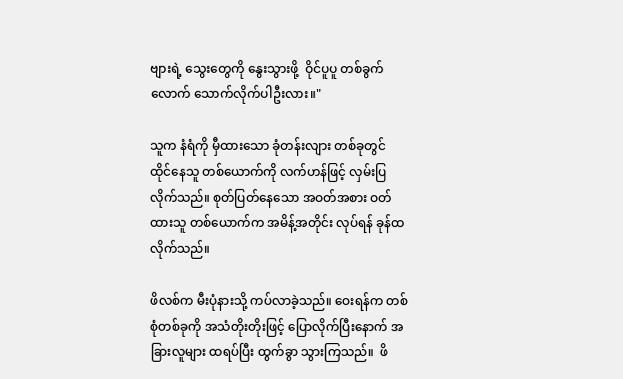ဗျားရဲ့ သွေးတွေကို နွေးသွားဖို့  ဝိုင်ပူပူ တစ်ခွက်လောက် သောက်လိုက်ပါဦးလား။"

သူက နံရံကို မှီထားသော ခုံတန်းလျား တစ်ခုတွင် ထိုင်နေသူ တစ်ယောက်ကို လက်ဟန်ဖြင့် လှမ်းပြ လိုက်သည်။ စုတ်ပြတ်နေသော အဝတ်အစား ဝတ်ထားသူ တစ်ယောက်က အမိန့်အတိုင်း လုပ်ရန် ခုန်ထ လိုက်သည်။

ဖိလစ်က မီးပုံနားသို့ ကပ်လာခဲ့သည်။ ဝေးရန်က တစ်စုံတစ်ခုကို အသံတိုးတိုးဖြင့် ပြောလိုက်ပြီးနောက် အခြားလူများ ထရပ်ပြီး ထွက်ခွာ သွားကြသည်။  ဖိ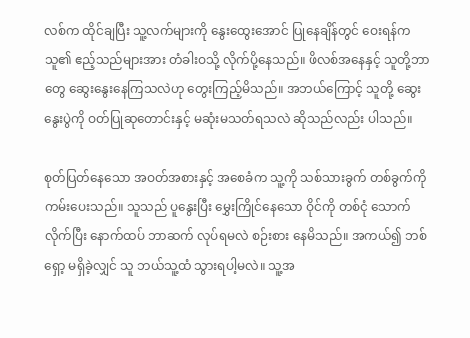လစ်က ထိုင်ချပြီး သူ့လက်များကို နွေးထွေးအောင် ပြုနေချိန်တွင် ဝေးရန်က သူ၏ ဧည့်သည်များအား တံခါးဝသို့ လိုက်ပို့နေသည်။ ဖိလစ်အနေနှင့် သူတို့ဘာတွေ ဆွေးနွေးနေကြသလဲဟု တွေးကြည့်မိသည်။ အဘယ်ကြောင့် သူတို့ ဆွေးနွေးပွဲကို ဝတ်ပြုဆုတောင်းနှင့် မဆုံးမသတ်ရသလဲ ဆိုသည်လည်း ပါသည်။

စုတ်ပြတ်နေသော အဝတ်အစားနှင့် အစေခံက သူ့ကို သစ်သားခွက် တစ်ခွက်ကို ကမ်းပေးသည်။ သူသည် ပူနွေးပြီး မွှေးကြိုင်နေသော ဝိုင်ကို တစ်ငုံ သောက်လိုက်ပြီး နောက်ထပ် ဘာဆက် လုပ်ရမလဲ စဉ်းစား နေမိသည်။ အကယ်၍ ဘစ်ရှော့ မရှိခဲ့လျှင် သူ ဘယ်သူ့ထံ သွားရပါ့မလဲ။ သူ့အ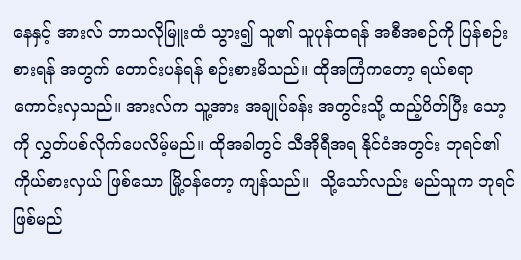နေနှင့် အားလ် ဘာသလိုမြူးထံ သွား၍ သူ၏ သူပုန်ထရန် အစီအစဉ်ကို ပြန်စဉ်းစားရန် အတွက် တောင်းပန်ရန် စဉ်းစားမိသည်။ ထိုအကြံကတော့ ရယ်စရာ ကောင်းလှသည်။ အားလ်က သူ့အား အချုပ်ခန်း အတွင်းသို့ ထည့်ပိတ်ပြီး သော့ကို လွှတ်ပစ်လိုက်ပေလိမ့်မည်။ ထိုအခါတွင် သီအိုရီအရ နိုင်ငံအတွင်း ဘုရင်၏ ကိုယ်စားလှယ် ဖြစ်သော မြို့ဝန်တော့ ကျန်သည်။  သို့သော်လည်း မည်သူက ဘုရင်ဖြစ်မည်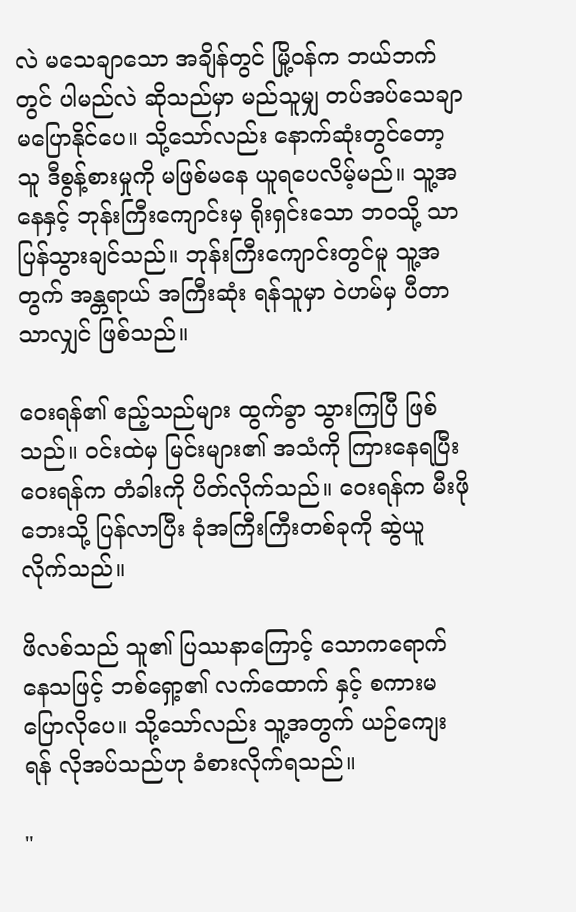လဲ မသေချာသော အချိန်တွင် မြို့ဝန်က ဘယ်ဘက်တွင် ပါမည်လဲ ဆိုသည်မှာ မည်သူမျှ တပ်အပ်သေချာ မပြောနိုင်ပေ။ သို့သော်လည်း နောက်ဆုံးတွင်တော့ သူ ဒီစွန့်စားမှုကို မဖြစ်မနေ ယူရပေလိမ့်မည်။ သူ့အနေနှင့် ဘုန်းကြီးကျောင်းမှ ရိုးရှင်းသော ဘဝသို့ သာ ပြန်သွားချင်သည်။ ဘုန်းကြီးကျောင်းတွင်မူ သူ့အတွက် အန္တရာယ် အကြီးဆုံး ရန်သူမှာ ဝဲဟမ်မှ ပီတာ သာလျှင် ဖြစ်သည်။

ဝေးရန်၏ ဧည့်သည်များ ထွက်ခွာ သွားကြပြီ ဖြစ်သည်။ ဝင်းထဲမှ မြင်းများ၏ အသံကို ကြားနေရပြီး ဝေးရန်က တံခါးကို ပိတ်လိုက်သည်။ ဝေးရန်က မီးဖိုဘေးသို့ ပြန်လာပြီး ခုံအကြီးကြီးတစ်ခုကို ဆွဲယူလိုက်သည်။

ဖိလစ်သည် သူ၏ ပြဿနာကြောင့် သောကရောက်နေသဖြင့် ဘစ်ရှော့၏ လက်ထောက် နှင့် စကားမပြောလိုပေ။ သို့သော်လည်း သူ့အတွက် ယဉ်ကျေးရန် လိုအပ်သည်ဟု ခံစားလိုက်ရသည်။

"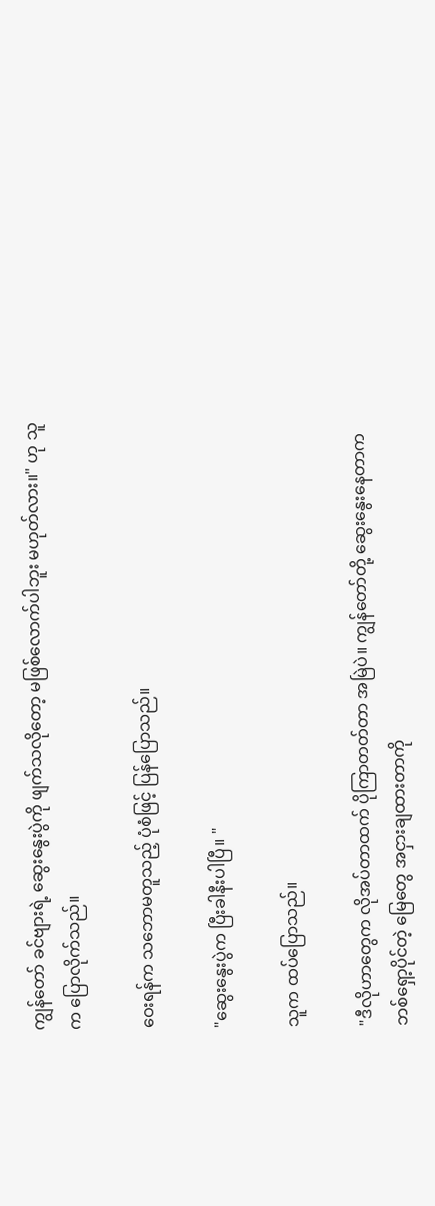ကျွန်တော် ခင်ဗျားရဲ့ ဆွေးနွေးပွဲကို ဖျက်သလိုတော့ မဖြစ်လောက်ပါဘူး မဟုတ်လား။" ဟု သူက ပြောလိုက်သည်။

ဝေးရန်က သဘောမတူသည့် ပုံစံဖြင့် ပြန်ပြောသည်။

"ဆွေးနွေးပွဲက ပြီးခါနီးပါပြီ။ "

သူက ထပ်ပြောသည်။

"ဒီလိုဟာတွေက လိုအပ်တာထက် ပိုကြာတတ်တာ အမြဲပဲ။ ကျွန်တော်တို့ ဆွေးနွေးနေတာက ဘစ်ရှော့ပိုင်တဲ့ မြေတွေ အငှားချထားတာကို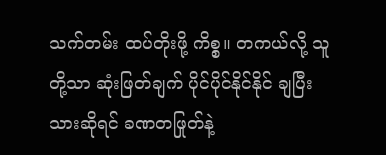သက်တမ်း ထပ်တိုးဖို့ ကိစ္စ။ တကယ်လို့ သူတို့သာ ဆုံးဖြတ်ချက် ပိုင်ပိုင်နိုင်နိုင် ချပြီးသားဆိုရင် ခဏတဖြုတ်နဲ့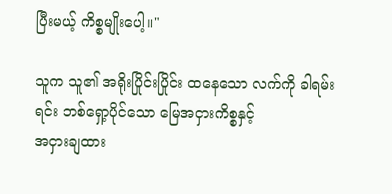ပြီးမယ့် ကိစ္စမျိုးပေါ့။"

သူက သူ၏ အရိုးပြိုင်းပြိုင်း ထနေသော လက်ကို ခါရမ်းရင်း ဘစ်ရှော့ပိုင်သော မြေအငှားကိစ္စနှင့်
အငှားချထား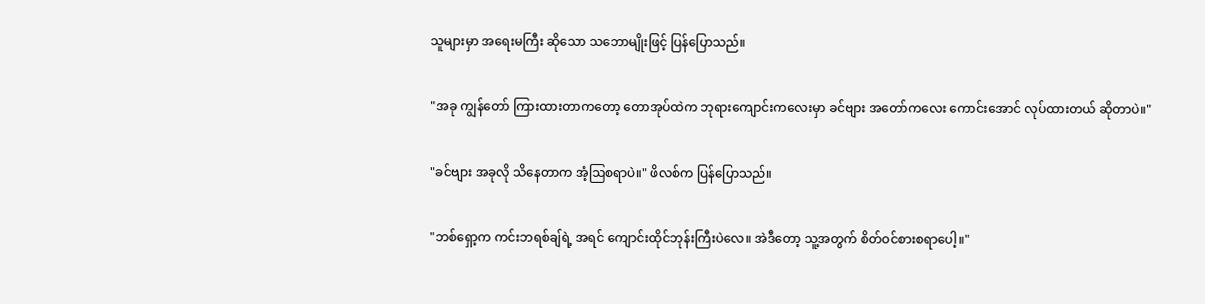သူများမှာ အရေးမကြီး ဆိုသော သဘောမျိုးဖြင့် ပြန်ပြောသည်။

"အခု ကျွန်တော် ကြားထားတာကတော့ တောအုပ်ထဲက ဘုရားကျောင်းကလေးမှာ ခင်ဗျား အတော်ကလေး ကောင်းအောင် လုပ်ထားတယ် ဆိုတာပဲ။"

"ခင်ဗျား အခုလို သိနေတာက အံ့ဩစရာပဲ။" ဖိလစ်က ပြန်ပြောသည်။

"ဘစ်ရှော့က ကင်းဘရစ်ချ်ရဲ့ အရင် ကျောင်းထိုင်ဘုန်းကြီးပဲလေ။ အဲဒီတော့ သူ့အတွက် စိတ်ဝင်စားစရာပေါ့။"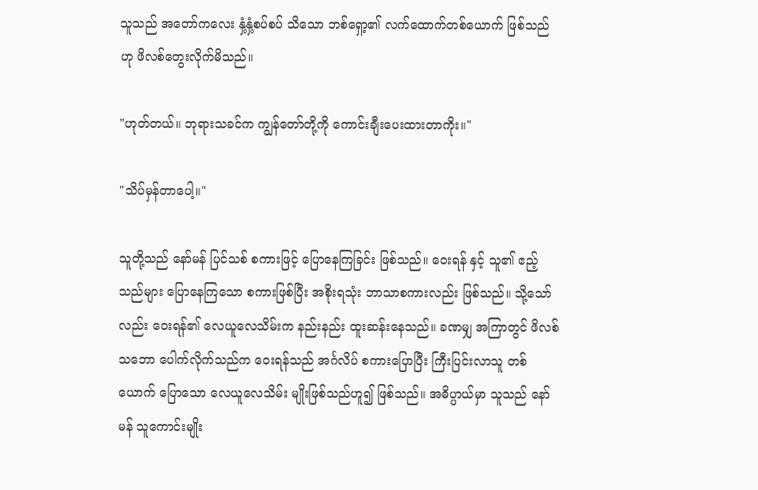သူသည် အတော်ကလေး နှံ့နှံ့စပ်စပ် သိသော ဘစ်ရှော့၏ လက်ထောက်တစ်ယောက် ဖြစ်သည်ဟု ဖိလစ်တွေးလိုက်မိသည်။

"ဟုတ်တယ်။ ဘုရားသခင်က ကျွန်တော်တို့ကို ကောင်းချီးပေးထားတာကိုး။"

"သိပ်မှန်တာပေါ့။"

သူတို့သည် နော်မန် ပြင်သစ် စကားဖြင့် ပြောနေကြခြင်း ဖြစ်သည်။ ဝေးရန် နှင့် သူ၏ ဧည့်သည်များ ပြောနေကြသော စကားဖြစ်ပြီး အစိုးရသုံး ဘာသာစကားလည်း ဖြစ်သည်။ သို့သော်လည်း ဝေးရန်၏ လေယူလေသိမ်းက နည်းနည်း ထူးဆန်းနေသည်။ ခဏမျှ အကြာတွင် ဖိလစ် သဘော ပေါက်လိုက်သည်က ဝေးရန်သည် အင်္ဂလိပ် စကားပြောပြီး ကြီးပြင်းလာသူ တစ်ယောက် ပြောသော လေယူလေသိမ်း မျိုးဖြစ်သည်ဟူ၍ ဖြစ်သည်။ အဓိပ္ပာယ်မှာ သူသည် နော်မန် သူကောင်းမျိုး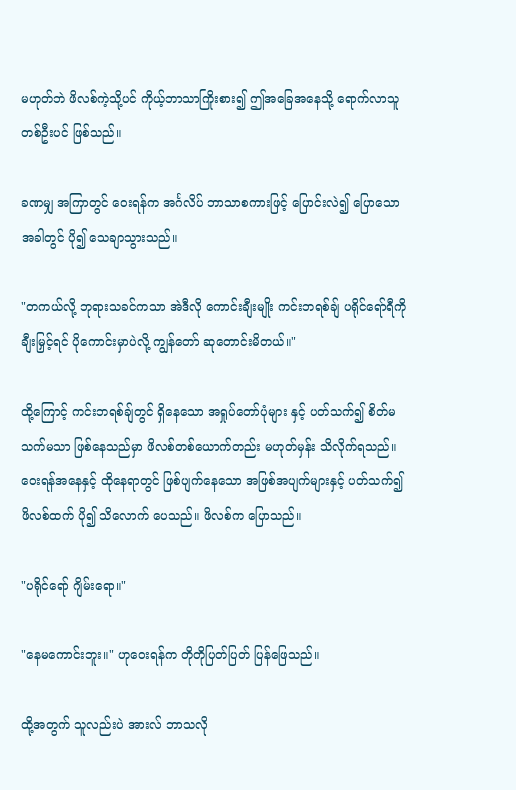မဟုတ်ဘဲ ဖိလစ်ကဲ့သို့ပင် ကိုယ့်ဘာသာကြိုးစား၍ ဤအခြေအနေသို့ ရောက်လာသူ တစ်ဦးပင် ဖြစ်သည်။

ခဏမျှ အကြာတွင် ဝေးရန်က အင်္ဂလိပ် ဘာသာစကားဖြင့် ပြောင်းလဲ၍ ပြောသော အခါတွင် ပို၍ သေချာသွားသည်။

"တကယ်လို့ ဘုရားသခင်ကသာ အဲဒီလို ကောင်းချီးမျိုး ကင်းဘရစ်ချ် ပရိုင်ရော်ရီကို ချီးမြှင့်ရင် ပိုကောင်းမှာပဲလို့ ကျွန်တော် ဆုတောင်းမိတယ်။"

ထို့ကြောင့် ကင်းဘရစ်ချ်တွင် ရှိနေသော အရှုပ်တော်ပုံများ နှင့် ပတ်သက်၍ စိတ်မသက်မသာ ဖြစ်နေသည်မှာ ဖိလစ်တစ်ယောက်တည်း မဟုတ်မှန်း သိလိုက်ရသည်။ ဝေးရန်အနေနှင့် ထိုနေရာတွင် ဖြစ်ပျက်နေသော အဖြစ်အပျက်များနှင့် ပတ်သက်၍ ဖိလစ်ထက် ပို၍ သိလောက် ပေသည်။ ဖိလစ်က ပြောသည်။

"ပရိုင်ရော် ဂျိမ်းရော။"

"နေမကောင်းဘူး။" ဟုဝေးရန်က တိုတိုပြတ်ပြတ် ပြန်ဖြေသည်။

ထို့အတွက် သူလည်းပဲ အားလ် ဘာသလို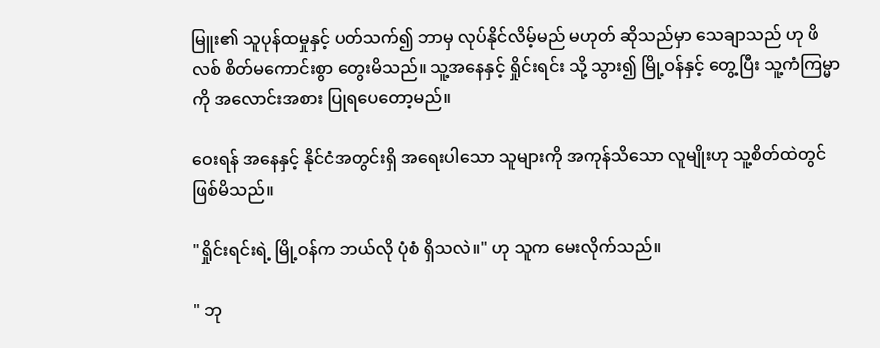မြူး၏ သူပုန်ထမှုနှင့် ပတ်သက်၍ ဘာမှ လုပ်နိုင်လိမ့်မည် မဟုတ် ဆိုသည်မှာ သေချာသည် ဟု ဖိလစ် စိတ်မကောင်းစွာ တွေးမိသည်။ သူ့အနေနှင့် ရှိုင်းရင်း သို့ သွား၍ မြို့ဝန်နှင့် တွေ့ပြီး သူ့ကံကြမ္မာကို အလောင်းအစား ပြုရပေတော့မည်။

ဝေးရန် အနေနှင့် နိုင်ငံအတွင်းရှိ အရေးပါသော သူများကို အကုန်သိသော လူမျိုးဟု သူ့စိတ်ထဲတွင် ဖြစ်မိသည်။

"ရှိုင်းရင်းရဲ့ မြို့ဝန်က ဘယ်လို ပုံစံ ရှိသလဲ။" ဟု သူက မေးလိုက်သည်။

" ဘု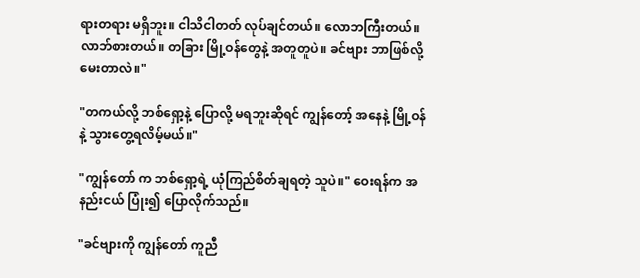ရားတရား မရှိဘူး။ ငါသိငါတတ် လုပ်ချင်တယ်။ လောဘကြီးတယ်။ လာဘ်စားတယ်။ တခြား မြို့ဝန်တွေနဲ့ အတူတူပဲ။ ခင်ဗျား ဘာဖြစ်လို့ မေးတာလဲ။"

"တကယ်လို့ ဘစ်ရှော့နဲ့ ပြောလို့ မရဘူးဆိုရင် ကျွန်တော့် အနေနဲ့ မြို့ဝန်နဲ့ သွားတွေ့ရလိမ့်မယ်။"

"ကျွန်တော် က ဘစ်ရှော့ရဲ့ ယုံကြည်စိတ်ချရတဲ့ သူပဲ။" ဝေးရန်က အနည်းငယ် ပြုံး၍ ပြောလိုက်သည်။

"ခင်ဗျားကို ကျွန်တော် ကူညီ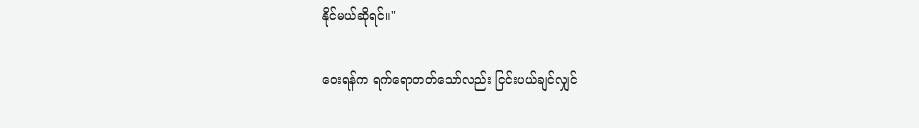နိုင်မယ်ဆိုရင်။"

ဝေးရန်က ရက်ရောတတ်သော်လည်း ငြင်းပယ်ချင်လျှင်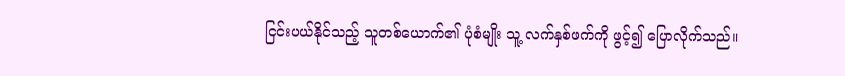ငြင်းပယ်နိုင်သည့် သူတစ်ယောက်၏ ပုံစံမျိုး သူ့ လက်နှစ်ဖက်ကို ဖွင့်၍ ပြောလိုက်သည်။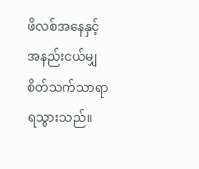ဖိလစ်အနေနှင့် အနည်းငယ်မျှ စိတ်သက်သာရာ ရသွားသည်။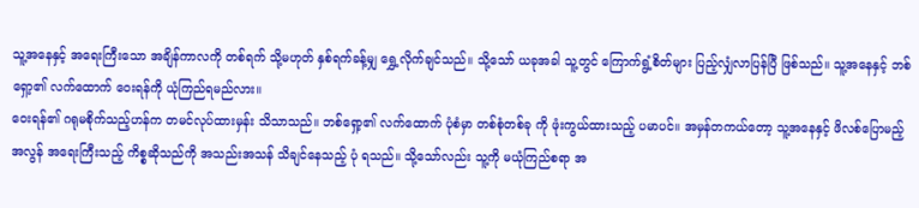သူ့အနေနှင့် အရေးကြီးသော အချိန်ကာလကို တစ်ရက် သို့မဟုတ် နှစ်ရက်ခန့်မျှ ရွှေ့လိုက်ချင်သည်။ သို့သော် ယခုအခါ သူ့တွင် ကြောက်ရွံ့စိတ်များ ပြည့်လျှံလာပြန်ပြီ ဖြစ်သည်။ သူ့အနေနှင့် ဘစ်ရှော့၏ လက်ထောက် ဝေးရန်ကို ယုံကြည်ရမည်လား။
ဝေးရန်၏ ဂရုမစိုက်သည့်ဟန်က တမင်လုပ်ထားမှန်း သိသာသည်။ ဘစ်ရှော့၏ လက်ထောက် ပုံစံမှာ တစ်စုံတစ်ခု ကို ဖုံးကွယ်ထားသည့် ပမာပင်။ အမှန်တကယ်တော့ သူ့အနေနှင့် ဖိလစ်ပြောမည့် အလွန် အရေးကြီးသည့် ကိစ္စဆိုသည်ကို အသည်းအသန် သိချင်နေသည့် ပုံ ရသည်။ သို့သော်လည်း သူ့ကို မယုံကြည်စရာ အ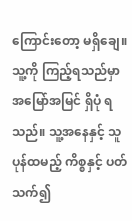ကြောင်းတော့ မရှိချေ။သူ့ကို ကြည့်ရသည်မှာ အမြော်အမြင် ရှိပုံ ရသည်။ သူ့အနေနှင့် သူပုန်ထမည့် ကိစ္စနှင့် ပတ်သက်၍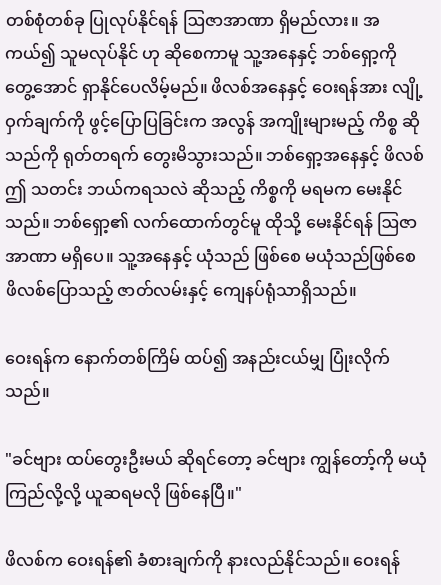တစ်စုံတစ်ခု ပြုလုပ်နိုင်ရန် ဩဇာအာဏာ ရှိမည်လား။ အကယ်၍ သူမလုပ်နိုင် ဟု ဆိုစေကာမူ သူ့အနေနှင့် ဘစ်ရှော့ကို တွေ့အောင် ရှာနိုင်ပေလိမ့်မည်။ ဖိလစ်အနေနှင့် ဝေးရန်အား လျို့ဝှက်ချက်ကို ဖွင့်ပြောပြခြင်းက အလွန် အကျိုးများမည့် ကိစ္စ ဆိုသည်ကို ရုတ်တရက် တွေးမိသွားသည်။ ဘစ်ရှော့အနေနှင့် ဖိလစ် ဤ သတင်း ဘယ်ကရသလဲ ဆိုသည့် ကိစ္စကို မရမက မေးနိုင်သည်။ ဘစ်ရှော့၏ လက်ထောက်တွင်မူ ထိုသို့ မေးနိုင်ရန် ဩဇာအာဏာ မရှိပေ။ သူ့အနေနှင့် ယုံသည် ဖြစ်စေ မယုံသည်ဖြစ်စေ ဖိလစ်ပြောသည့် ဇာတ်လမ်းနှင့် ကျေနပ်ရုံသာရှိသည်။

ဝေးရန်က နောက်တစ်ကြိမ် ထပ်၍ အနည်းငယ်မျှ ပြုံးလိုက်သည်။

"ခင်ဗျား ထပ်တွေးဦးမယ် ဆိုရင်တော့ ခင်ဗျား ကျွန်တော့်ကို မယုံကြည်လို့လို့ ယူဆရမလို ဖြစ်နေပြီ။"

ဖိလစ်က ဝေးရန်၏ ခံစားချက်ကို နားလည်နိုင်သည်။ ဝေးရန်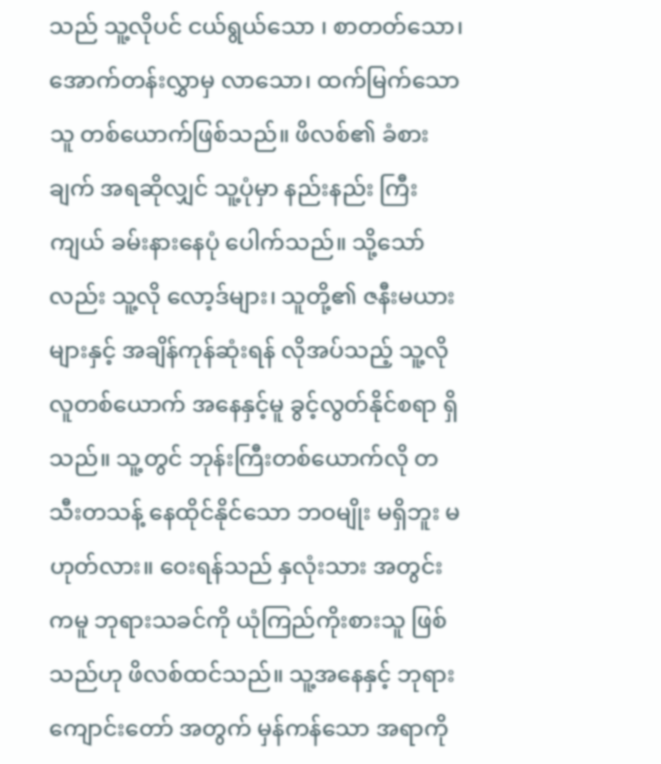သည် သူ့လိုပင် ငယ်ရွယ်သော ၊ စာတတ်သော၊ အောက်တန်းလွှာမှ လာသော၊ ထက်မြက်သော သူ တစ်ယောက်ဖြစ်သည်။ ဖိလစ်၏ ခံစားချက် အရဆိုလျှင် သူ့ပုံမှာ နည်းနည်း ကြီးကျယ် ခမ်းနားနေပုံ ပေါက်သည်။ သို့သော်လည်း သူ့လို လော့ဒ်များ၊ သူတို့၏ ဇနီးမယားများနှင့် အချိန်ကုန်ဆုံးရန် လိုအပ်သည့် သူ့လို လူတစ်ယောက် အနေနှင့်မူ ခွင့်လွတ်နိုင်စရာ ရှိသည်။ သူ့တွင် ဘုန်းကြီးတစ်ယောက်လို တသီးတသန့် နေထိုင်နိုင်သော ဘဝမျိုး မရှိဘူး မဟုတ်လား။ ဝေးရန်သည် နှလုံးသား အတွင်းကမူ ဘုရားသခင်ကို ယုံကြည်ကိုးစားသူ ဖြစ်သည်ဟု ဖိလစ်ထင်သည်။ သူ့အနေနှင့် ဘုရားကျောင်းတော် အတွက် မှန်ကန်သော အရာကို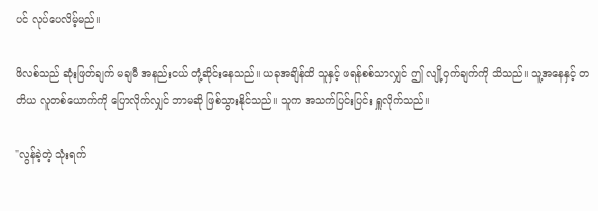ပင် လုပ်ပေလိမ့်မည်။

ဖိလစ်သည် ဆုံးဖြတ်ချက် မချမီ အနည်းငယ် တုံ့ဆိုင်းနေသည်။ ယခုအချိန်ထိ သူနှင့် ဖရန်စစ်သာလျှင် ဤ လျို့ဝှက်ချက်ကို သိသည်။ သူ့အနေနှင့် တတိယ လူတစ်ယောက်ကို ပြောလိုက်လျှင် ဘာမဆို ဖြစ်သွားနိုင်သည်။ သူက အသက်ပြင်းပြင်း ရှူလိုက်သည်။

"လွန်ခဲ့တဲ့ သုံးရက်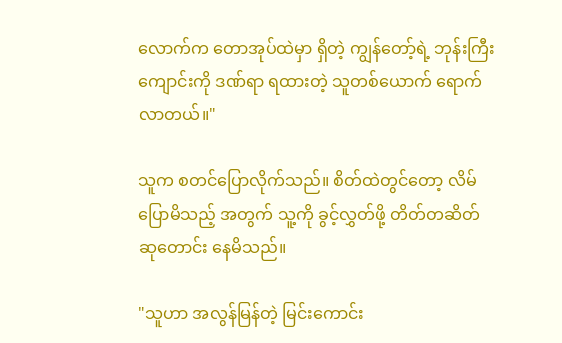လောက်က တောအုပ်ထဲမှာ ရှိတဲ့ ကျွန်တော့်ရဲ့ ဘုန်းကြီးကျောင်းကို ဒဏ်ရာ ရထားတဲ့ သူတစ်ယောက် ရောက်လာတယ်။"

သူက စတင်ပြောလိုက်သည်။ စိတ်ထဲတွင်တော့ လိမ်ပြောမိသည့် အတွက် သူ့ကို ခွင့်လွှတ်ဖို့ တိတ်တဆိတ် ဆုတောင်း နေမိသည်။

"သူဟာ အလွန်မြန်တဲ့ မြင်းကောင်း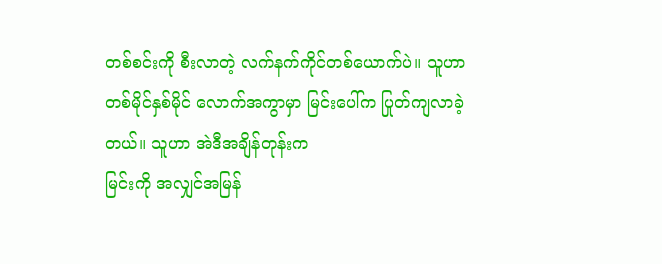တစ်စင်းကို စီးလာတဲ့ လက်နက်ကိုင်တစ်ယောက်ပဲ။ သူဟာ တစ်မိုင်နှစ်မိုင် လောက်အကွာမှာ မြင်းပေါ်က ပြုတ်ကျလာခဲ့တယ်။ သူဟာ အဲဒီအချိန်တုန်းက
မြင်းကို အလျှင်အမြန်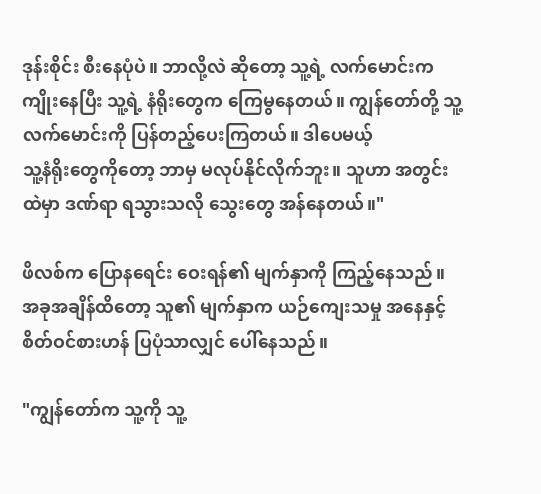ဒုန်းစိုင်း စီးနေပုံပဲ။ ဘာလို့လဲ ဆိုတော့ သူ့ရဲ့ လက်မောင်းက ကျိုးနေပြီး သူ့ရဲ့ နံရိုးတွေက ကြေမွနေတယ်။ ကျွန်တော်တို့ သူ့လက်မောင်းကို ပြန်တည့်ပေးကြတယ်။ ဒါပေမယ့်
သူ့နံရိုးတွေကိုတော့ ဘာမှ မလုပ်နိုင်လိုက်ဘူး။ သူဟာ အတွင်းထဲမှာ ဒဏ်ရာ ရသွားသလို သွေးတွေ အန်နေတယ်။"

ဖိလစ်က ပြောနရေင်း ဝေးရန်၏ မျက်နှာကို ကြည့်နေသည်။ အခုအချိန်ထိတော့ သူ၏ မျက်နှာက ယဉ်ကျေးသမှု အနေနှင့် စိတ်ဝင်စားဟန် ပြပုံသာလျှင် ပေါ်နေသည်။

"ကျွန်တော်က သူ့ကို သူ့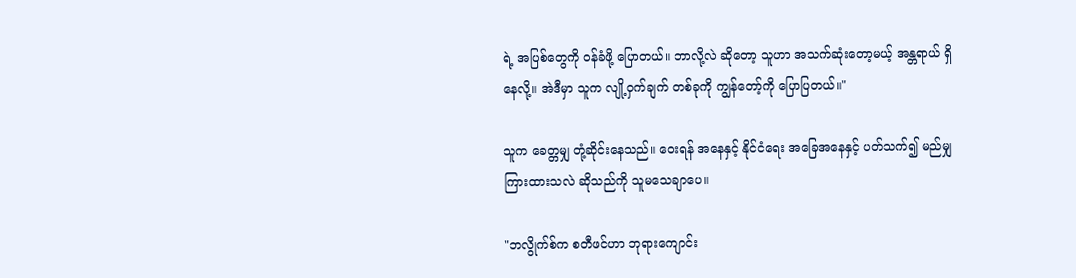ရဲ့ အပြစ်တွေကို ဝန်ခံဖို့ ပြောတယ်။ ဘာလို့လဲ ဆိုတော့ သူဟာ အသက်ဆုံးတော့မယ့် အန္တရာယ် ရှိနေလို့။ အဲဒီမှာ သူက လျို့ဝှက်ချက် တစ်ခုကို ကျွန်တော့်ကို ပြောပြတယ်။"

သူက ခေတ္တမျှ တုံ့ဆိုင်းနေသည်။ ဝေးရန် အနေနှင့် နိုင်ငံရေး အခြေအနေနှင့် ပတ်သက်၍ မည်မျှ ကြားထားသလဲ ဆိုသည်ကို သူမသေချာပေ။

"ဘလွိုက်စ်က စတီဖင်ဟာ ဘုရားကျောင်း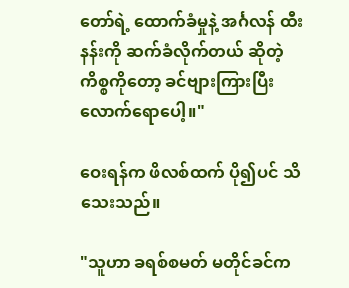တော်ရဲ့ ထောက်ခံမှုနဲ့ အင်္ဂလန် ထီးနန်းကို ဆက်ခံလိုက်တယ် ဆိုတဲ့ ကိစ္စကိုတော့ ခင်ဗျားကြားပြီးလောက်ရောပေါ့။"

ဝေးရန်က ဖိလစ်ထက် ပို၍ပင် သိသေးသည်။

"သူဟာ ခရစ်စမတ် မတိုင်ခင်က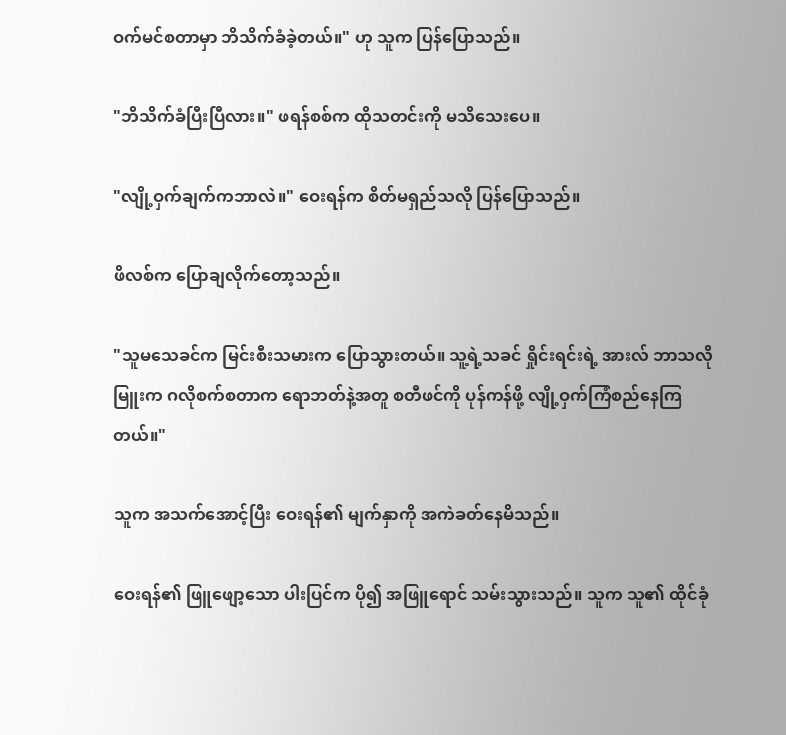ဝက်မင်စတာမှာ ဘိသိက်ခံခဲ့တယ်။" ဟု သူက ပြန်ပြောသည်။

"ဘိသိက်ခံပြီးပြီလား။" ဖရန်စစ်က ထိုသတင်းကို မသိသေးပေ။

"လျို့ဝှက်ချက်ကဘာလဲ။" ဝေးရန်က စိတ်မရှည်သလို ပြန်ပြောသည်။

ဖိလစ်က ပြောချလိုက်တော့သည်။

"သူမသေခင်က မြင်းစီးသမားက ပြောသွားတယ်။ သူ့ရဲ့သခင် ရှိုင်းရင်းရဲ့ အားလ် ဘာသလိုမြူးက ဂလိုစက်စတာက ရောဘတ်နဲ့အတူ စတီဖင်ကို ပုန်ကန်ဖို့ လျို့ဝှက်ကြံစည်နေကြတယ်။"

သူက အသက်အောင့်ပြီး ဝေးရန်၏ မျက်နှာကို အကဲခတ်နေမိသည်။

ဝေးရန်၏ ဖြူဖျော့သော ပါးပြင်က ပို၍ အဖြူရောင် သမ်းသွားသည်။ သူက သူ၏ ထိုင်ခုံ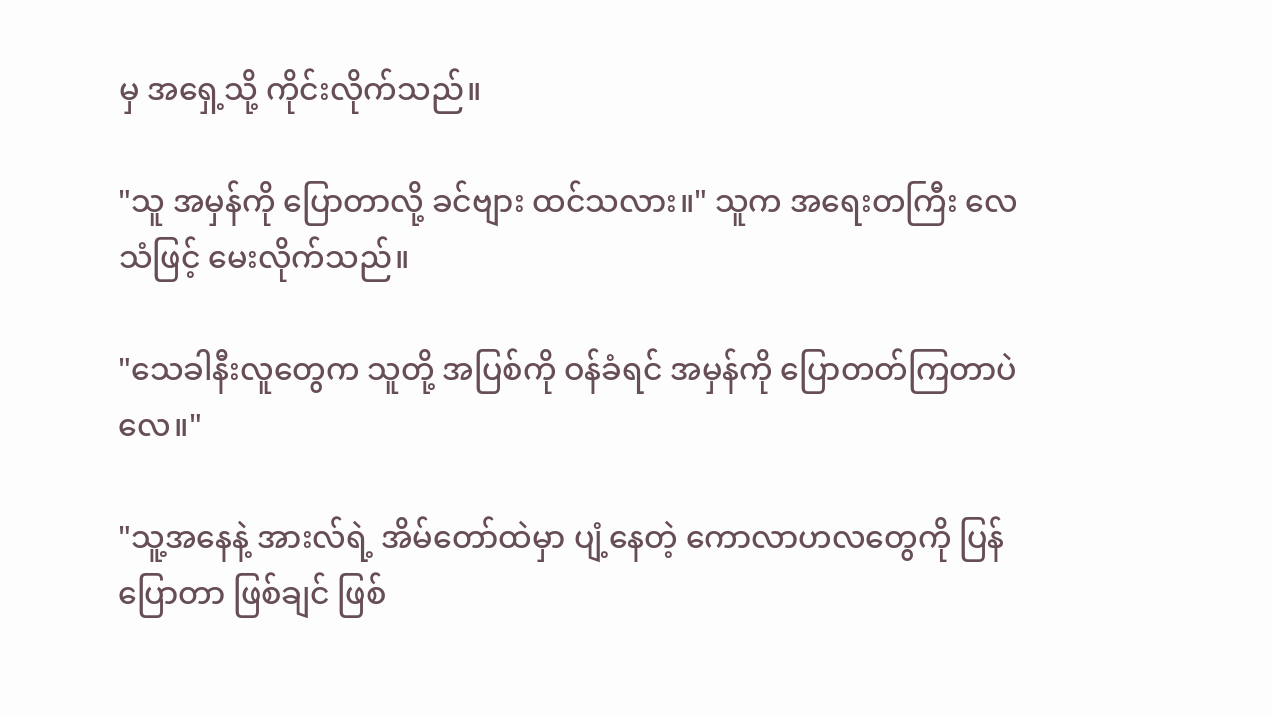မှ အရှေ့သို့ ကိုင်းလိုက်သည်။

"သူ အမှန်ကို ပြောတာလို့ ခင်ဗျား ထင်သလား။" သူက အရေးတကြီး လေသံဖြင့် မေးလိုက်သည်။

"သေခါနီးလူတွေက သူတို့ အပြစ်ကို ဝန်ခံရင် အမှန်ကို ပြောတတ်ကြတာပဲလေ။"

"သူ့အနေနဲ့ အားလ်ရဲ့ အိမ်တော်ထဲမှာ ပျံ့နေတဲ့ ကောလာဟလတွေကို ပြန်ပြောတာ ဖြစ်ချင် ဖြစ်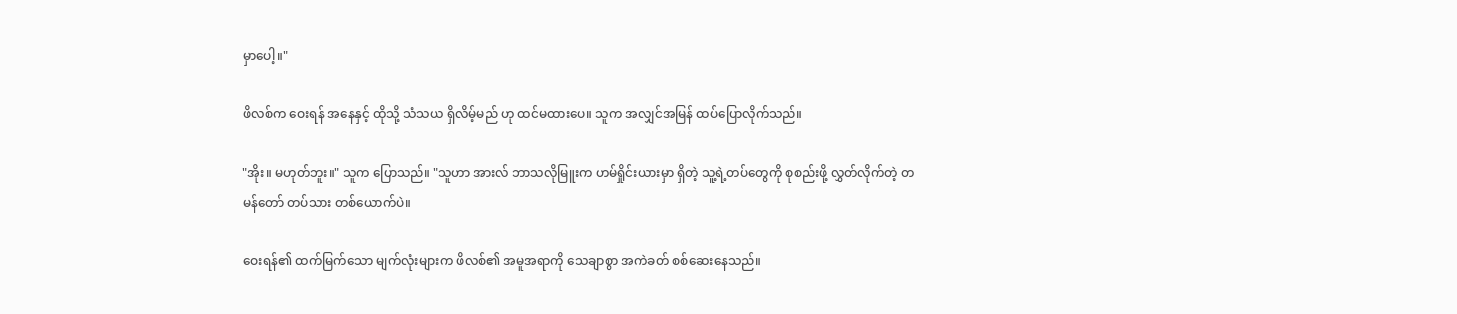မှာပေါ့။"

ဖိလစ်က ဝေးရန် အနေနှင့် ထိုသို့ သံသယ ရှိလိမ့်မည် ဟု ထင်မထားပေ။ သူက အလျှင်အမြန် ထပ်ပြောလိုက်သည်။

"အိုး။ မဟုတ်ဘူး။" သူက ပြောသည်။ "သူဟာ အားလ် ဘာသလိုမြူးက ဟမ်ရှိုင်းယားမှာ ရှိတဲ့ သူ့ရဲ့တပ်တွေကို စုစည်းဖို့ လွှတ်လိုက်တဲ့ တမန်တော် တပ်သား တစ်ယောက်ပဲ။

ဝေးရန်၏ ထက်မြက်သော မျက်လုံးများက ဖိလစ်၏ အမူအရာကို သေချာစွာ အကဲခတ် စစ်ဆေးနေသည်။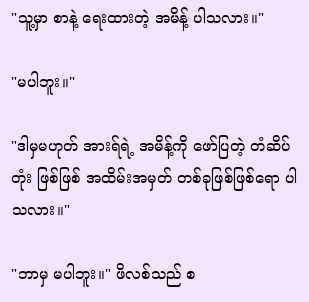"သူ့မှာ စာနဲ့ ရေးထားတဲ့ အမိန့် ပါသလား။"

"မပါဘူး။"

"ဒါမှမဟုတ် အားရ်ရဲ့ အမိန့်ကို ဖော်ပြတဲ့ တံဆိပ်တုံး ဖြစ်ဖြစ် အထိမ်းအမှတ် တစ်ခုဖြစ်ဖြစ်ရော ပါသလား။"

"ဘာမှ မပါဘူး။" ဖိလစ်သည် စ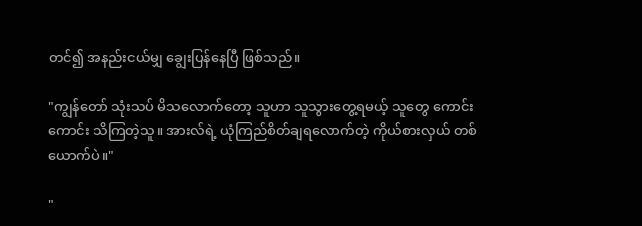တင်၍ အနည်းငယ်မျှ ချွေးပြန်နေပြီ ဖြစ်သည်။

"ကျွန်တော် သုံးသပ် မိသလောက်တော့ သူဟာ သူသွားတွေ့ရမယ့် သူတွေ ကောင်းကောင်း သိကြတဲ့သူ။ အားလ်ရဲ့ ယုံကြည်စိတ်ချရလောက်တဲ့ ကိုယ်စားလှယ် တစ်ယောက်ပဲ။"

"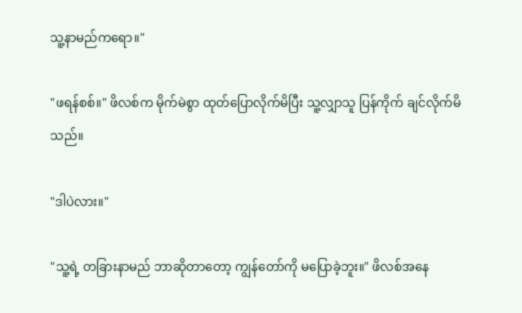သူ့နာမည်ကရော။"

"ဖရန်စစ်။" ဖိလစ်က မိုက်မဲစွာ ထုတ်ပြောလိုက်မိပြီး သူ့လျှာသူ ပြန်ကိုက် ချင်လိုက်မိသည်။

"ဒါပဲလား။"

"သူ့ရဲ့ တခြားနာမည် ဘာဆိုတာတော့ ကျွန်တော်ကို မပြောခဲ့ဘူး။" ဖိလစ်အနေ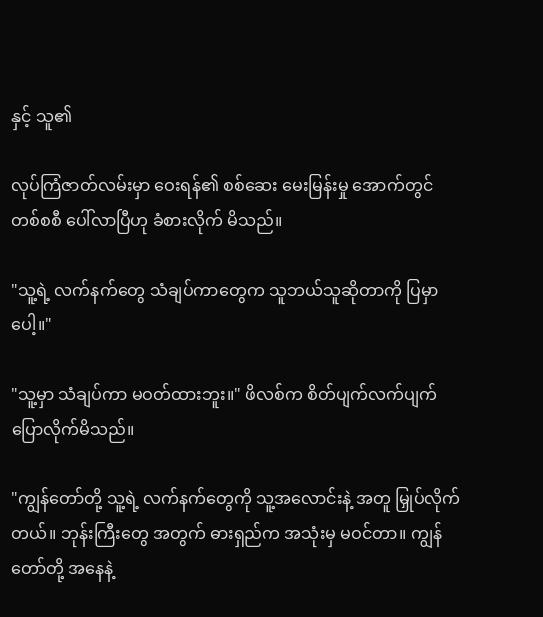နှင့် သူ၏

လုပ်ကြံဇာတ်လမ်းမှာ ဝေးရန်၏ စစ်ဆေး မေးမြန်းမှု အောက်တွင် တစ်စစီ ပေါ်လာပြီဟု ခံစားလိုက် မိသည်။

"သူ့ရဲ့ လက်နက်တွေ သံချပ်ကာတွေက သူဘယ်သူဆိုတာကို ပြမှာပေါ့။"

"သူ့မှာ သံချပ်ကာ မဝတ်ထားဘူး။" ဖိလစ်က စိတ်ပျက်လက်ပျက် ပြောလိုက်မိသည်။

"ကျွန်တော်တို့ သူ့ရဲ့ လက်နက်တွေကို သူ့အလောင်းနဲ့ အတူ မြှုပ်လိုက်တယ်။ ဘုန်းကြီးတွေ အတွက် ဓားရှည်က အသုံးမှ မဝင်တာ။ ကျွန်တော်တို့ အနေနဲ့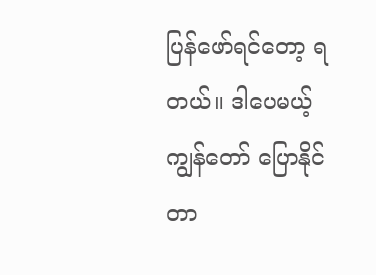ပြန်ဖော်ရင်တော့ ရတယ်။ ဒါပေမယ့်ကျွန်တော် ပြောနိုင်တာ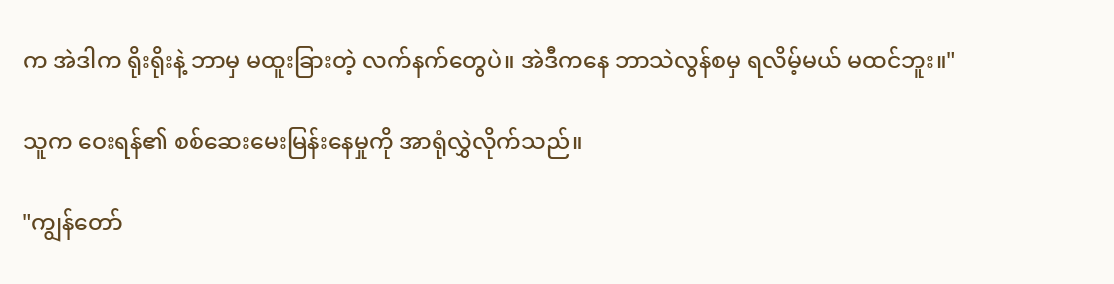က အဲဒါက ရိုးရိုးနဲ့ ဘာမှ မထူးခြားတဲ့ လက်နက်တွေပဲ။ အဲဒီကနေ ဘာသဲလွန်စမှ ရလိမ့်မယ် မထင်ဘူး။"

သူက ဝေးရန်၏ စစ်ဆေးမေးမြန်းနေမှုကို အာရုံလွှဲလိုက်သည်။

"ကျွန်တော်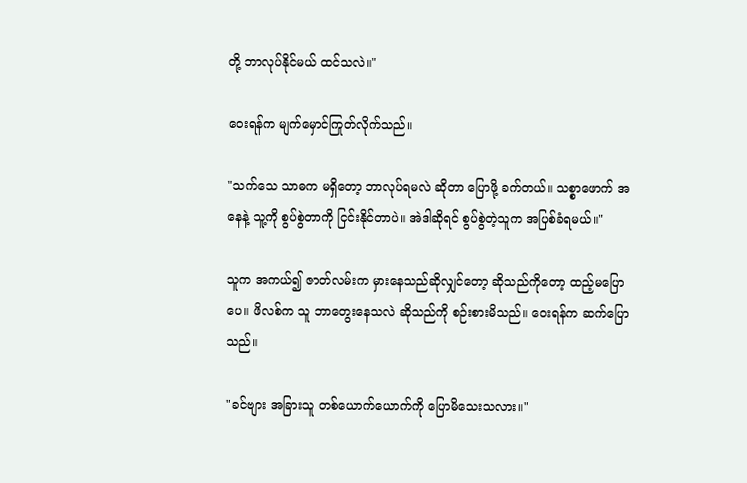တို့ ဘာလုပ်နိုင်မယ် ထင်သလဲ။"

ဝေးရန်က မျက်မှောင်ကြုတ်လိုက်သည်။

"သက်သေ သာဓက မရှိတော့ ဘာလုပ်ရမလဲ ဆိုတာ ပြောဖို့ ခက်တယ်။ သစ္စာဖောက် အနေနဲ့ သူ့ကို စွပ်စွဲတာကို ငြင်းနိုင်တာပဲ။ အဲဒါဆိုရင် စွပ်စွဲတဲ့သူက အပြစ်ခံရမယ်။"

သူက အကယ်၍ ဇာတ်လမ်းက မှားနေသည်ဆိုလျှင်တော့ ဆိုသည်ကိုတော့ ထည့်မပြောပေ။ ဖိလစ်က သူ ဘာတွေးနေသလဲ ဆိုသည်ကို စဉ်းစားမိသည်။ ဝေးရန်က ဆက်ပြောသည်။

"ခင်ဗျား အခြားသူ တစ်ယောက်ယောက်ကို ပြောမိသေးသလား။"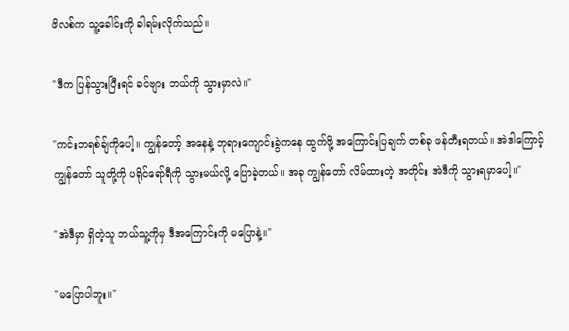ဖိလစ်က သူ့ခေါင်းကို ခါရမ်းလိုက်သည်။

"ဒီက ပြန်သွားပြီးရင် ခင်ဗျား ဘယ်ကို သွားမှာလဲ။"

"ကင်းဘရစ်ချ်ကိုပေါ့။ ကျွန်တော့် အနေနဲ့ ဘုရားကျောင်းခွဲကနေ ထွက်ဖို့ အကြောင်းပြချက် တစ်ခု ဖန်တီးရတယ်။ အဲဒါကြောင့် ကျွန်တော် သူတို့ကို ပရိုင်ရော်ရီကို သွားမယ်လို့ ပြောခဲ့တယ်။ အခု ကျွန်တော် လိမ်ထားတဲ့ အတိုင်း အဲဒီကို သွားရမှာပေါ့။"

"အဲဒီမှာ ရှိတဲ့သူ ဘယ်သူ့ကိုမှ ဒီအကြောင်းကို မပြောနဲ့။"

"မပြောပါဘူး။"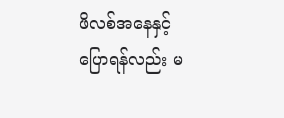ဖိလစ်အနေနှင့် ပြောရန်လည်း မ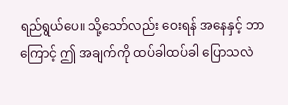ရည်ရွယ်ပေ။ သို့သော်လည်း ဝေးရန် အနေနှင့် ဘာကြောင့် ဤ အချက်ကို ထပ်ခါထပ်ခါ ပြောသလဲ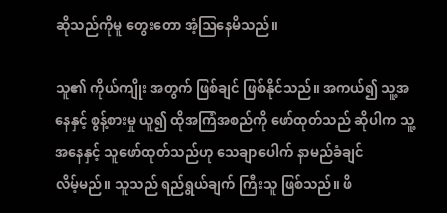ဆိုသည်ကိုမူ တွေးတော အံ့ဩနေမိသည်။

သူ၏ ကိုယ်ကျိုး အတွက် ဖြစ်ချင် ဖြစ်နိုင်သည်။ အကယ်၍ သူ့အနေနှင့် စွန့်စားမှု ယူ၍ ထိုအကြံအစည်ကို ဖော်ထုတ်သည် ဆိုပါက သူ့အနေနှင့် သူဖော်ထုတ်သည်ဟု သေချာပေါက် နာမည်ခံချင်
လိမ့်မည်။ သူသည် ရည်ရွယ်ချက် ကြီးသူ ဖြစ်သည်။ ဖိ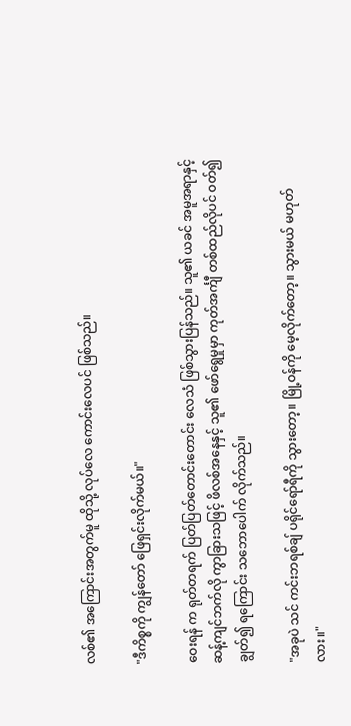လစ်၏ အကြောင်းအတွက်မူ ထိုသို့ လုပ်လေ ကောင်းလေပင် ဖြစ်သည်။

"ဒီကိစ္စကို ကျွန်တော် ဖြေရှင်းလိုက်မယ်။"

ဝေးရန် က ရုတ်တရက် ပြတ်ပြတ်တောင်းတောင်း လေသံ ဖြစ်သွားပြန်သည်။ သူ၏ ယခင် အမူအရာနှင့် ဆန့်ကျင်ဘက်လို ကွာခြားသဖြင့် ဖိလစ်အနေနှင့် သူ၏ ဖော်ရွေမှုမှာ ကုတ်အင်္ကျီ တစ်ထည်လိုပင် ဝတ်၍ ချွတ်၍ ရကြောင်း သဘောပေါက် လိုက်သည်။

"အခုပဲ သင် ကင်းဘရစ်ချ် ပရိုင်ရော်ရီကို သွားတော့။ မြို့ဝန်ကို မေ့လိုက်တော့။ သွားမယ် မဟုတ်လား။"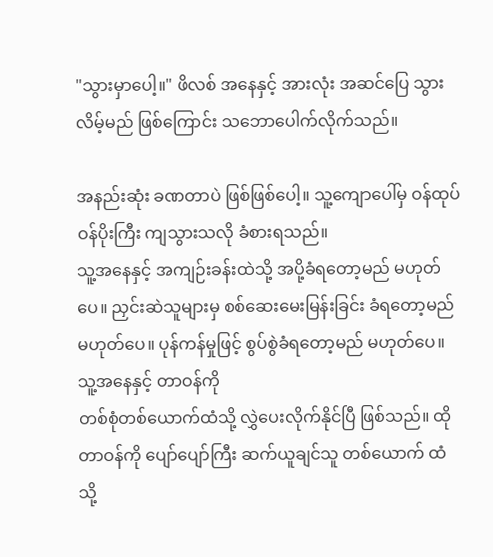"သွားမှာပေါ့။" ဖိလစ် အနေနှင့် အားလုံး အဆင်ပြေ သွားလိမ့်မည် ဖြစ်ကြောင်း သဘောပေါက်လိုက်သည်။

အနည်းဆုံး ခဏတာပဲ ဖြစ်ဖြစ်ပေါ့။ သူ့ကျောပေါ်မှ ဝန်ထုပ် ဝန်ပိုးကြီး ကျသွားသလို ခံစားရသည်။
သူ့အနေနှင့် အကျဉ်းခန်းထဲသို့ အပို့ခံရတော့မည် မဟုတ်ပေ။ ညှင်းဆဲသူများမှ စစ်ဆေးမေးမြန်းခြင်း ခံရတော့မည် မဟုတ်ပေ။ ပုန်ကန်မှုဖြင့် စွပ်စွဲခံရတော့မည် မဟုတ်ပေ။ သူ့အနေနှင့် တာဝန်ကို
တစ်စုံတစ်ယောက်ထံသို့ လွှဲပေးလိုက်နိုင်ပြီ ဖြစ်သည်။ ထိုတာဝန်ကို ပျော်ပျော်ကြီး ဆက်ယူချင်သူ တစ်ယောက် ထံသို့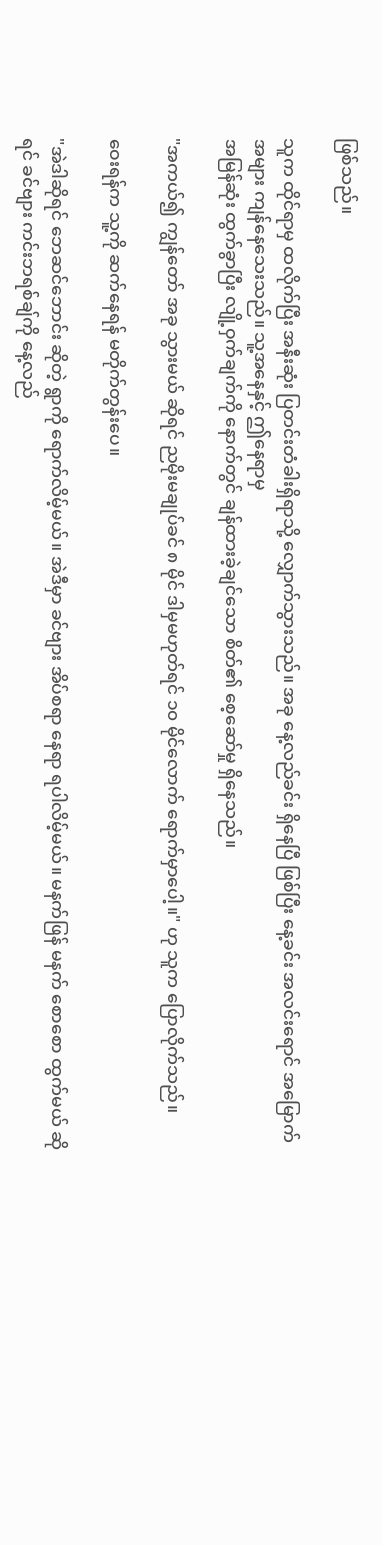ဖြစ်သည်။

သူက ထိုင်ရာမှ ထလိုက်ပြီး အနီးဆုံး ပြတင်းတံခါးရှိရာသို့ လျှောက်သွားသည်။ အခု နေ့လည်ခင်း ရှိနေပြီ ဖြစ်ပြီး နေ့ခင်း အလင်းရောင် အမြောက်အများ ကျန်နေသေးသည်။ သူ့အနေနှင့် ဤနေရာမှ
အမြန်ဆုံး ထွက်ခွာပြီး လျို့ဝှက်ချက်ကို နောက်တွင် ချန်ထားခဲ့ချင်သော စိတ်၏ စေ့ဆော်မှု ရှိနေသည်။

"အကယ်၍ ကျွန်တော် အခု သွားမယ် ဆိုရင် ညမိုးမချုပ်ခင် ၈ မိုင် ဒါမှမဟုတ်ရင် ၁၀ မိုင်လောက် ရောက်မှာပေါ့။" ဟု သူက ပြောလိုက်သည်။

ဝေးရန်က သူ့ကို ဆက်နေရန် မတိုက်တွန်းပေ။

"အဲဒါဆိုရင် ဘေဆင်ဘောင်း ဆိုတဲ့ ရွာကို ရောက်လိမ့်မယ်။ အဲဒီမှာ ခင်ဗျား အိပ်စရာ နေရာ ရပါလိမ့်မယ်။ မနက်ဖြန် မနက် စောစော ထွက်မယ် ဆိုရင် ခင်ဗျား ကင်းဘရစ်ချ်ကို နေ့လည်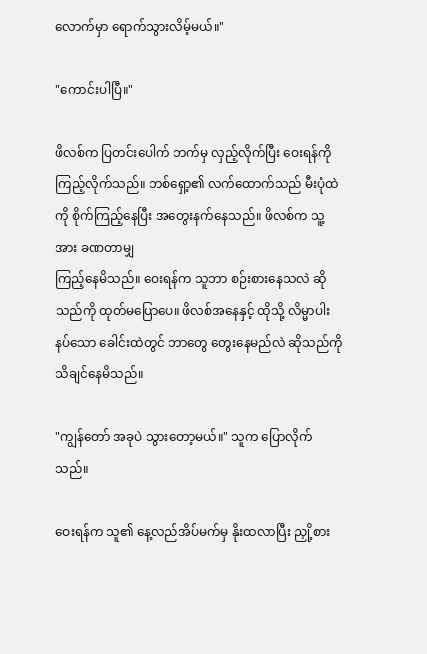လောက်မှာ ရောက်သွားလိမ့်မယ်။"

"ကောင်းပါပြီ။"

ဖိလစ်က ပြတင်းပေါက် ဘက်မှ လှည့်လိုက်ပြီး ဝေးရန်ကို ကြည့်လိုက်သည်။ ဘစ်ရှော့၏ လက်ထောက်သည် မီးပုံထဲကို စိုက်ကြည့်နေပြီး အတွေးနက်နေသည်။ ဖိလစ်က သူ့အား ခဏတာမျှ
ကြည့်နေမိသည်။ ဝေးရန်က သူဘာ စဉ်းစားနေသလဲ ဆိုသည်ကို ထုတ်မပြောပေ။ ဖိလစ်အနေနှင့် ထိုသို့ လိမ္မာပါးနပ်သော ခေါင်းထဲတွင် ဘာတွေ တွေးနေမည်လဲ ဆိုသည်ကို သိချင်နေမိသည်။

"ကျွန်တော် အခုပဲ သွားတော့မယ်။" သူက ပြောလိုက်သည်။

ဝေးရန်က သူ၏ နေ့လည်အိပ်မက်မှ နိုးထလာပြီး ညှို့စား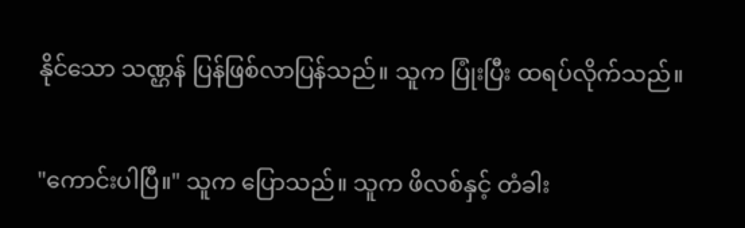နိုင်သော သဏ္ဌန် ပြန်ဖြစ်လာပြန်သည်။ သူက ပြုံးပြီး ထရပ်လိုက်သည်။

"ကောင်းပါပြီ။" သူက ပြောသည်။ သူက ဖိလစ်နှင့် တံခါး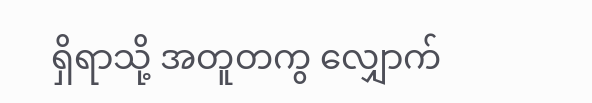ရှိရာသို့ အတူတကွ လျှောက်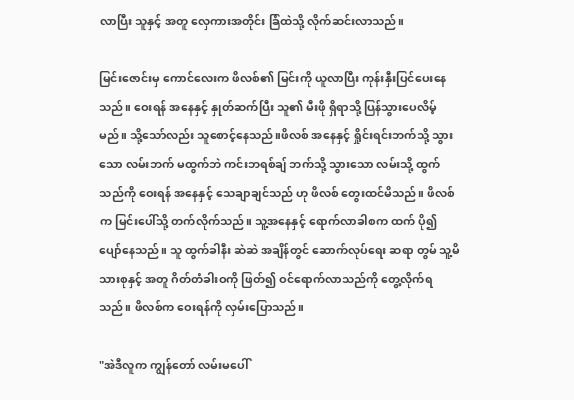လာပြီး သူနှင့် အတူ လှေကားအတိုင်း ခြံထဲသို့ လိုက်ဆင်းလာသည်။

မြင်းဇောင်းမှ ကောင်လေးက ဖိလစ်၏ မြင်းကို ယူလာပြီး ကုန်းနှီးပြင်ပေးနေသည်။ ဝေးရန် အနေနှင့် နှုတ်ဆက်ပြီး သူ၏ မီးဖို ရှိရာသို့ ပြန်သွားပေလိမ့်မည်။ သို့သော်လည်း သူစောင့်နေသည်။ဖိလစ် အနေနှင့် ရှိုင်းရင်းဘက်သို့ သွားသော လမ်းဘက် မထွက်ဘဲ ကင်းဘရစ်ချ် ဘက်သို့ သွားသော လမ်းသို့ ထွက်သည်ကို ဝေးရန် အနေနှင့် သေချာချင်သည် ဟု ဖိလစ် တွေးထင်မိသည်။ ဖိလစ်က မြင်းပေါ်သို့ တက်လိုက်သည်။ သူ့အနေနှင့် ရောက်လာခါစက ထက် ပို၍ ပျော်နေသည်။ သူ ထွက်ခါနီး ဆဲဆဲ အချိန်တွင် ဆောက်လုပ်ရေး ဆရာ တွမ် သူ့မိသားစုနှင့် အတူ ဂိတ်တံခါးဝကို ဖြတ်၍ ဝင်ရောက်လာသည်ကို တွေ့လိုက်ရသည်။ ဖိလစ်က ဝေးရန်ကို လှမ်းပြောသည်။

"အဲဒီလူက ကျွန်တော် လမ်းမပေါ်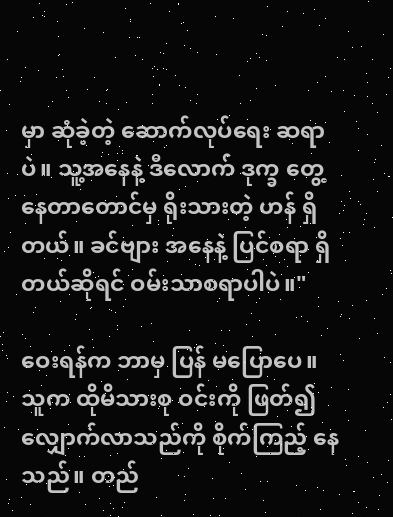မှာ ဆုံခဲ့တဲ့ ဆောက်လုပ်ရေး ဆရာပဲ။ သူ့အနေနဲ့ ဒီလောက် ဒုက္ခ တွေ့နေတာတောင်မှ ရိုးသားတဲ့ ဟန် ရှိတယ်။ ခင်ဗျား အနေနဲ့ ပြင်စရာ ရှိတယ်ဆိုရင် ဝမ်းသာစရာပါပဲ။"

ဝေးရန်က ဘာမှ ပြန် မပြောပေ။  သူက ထိုမိသားစု ဝင်းကို ဖြတ်၍ လျှောက်လာသည်ကို စိုက်ကြည့် နေသည်။ တည်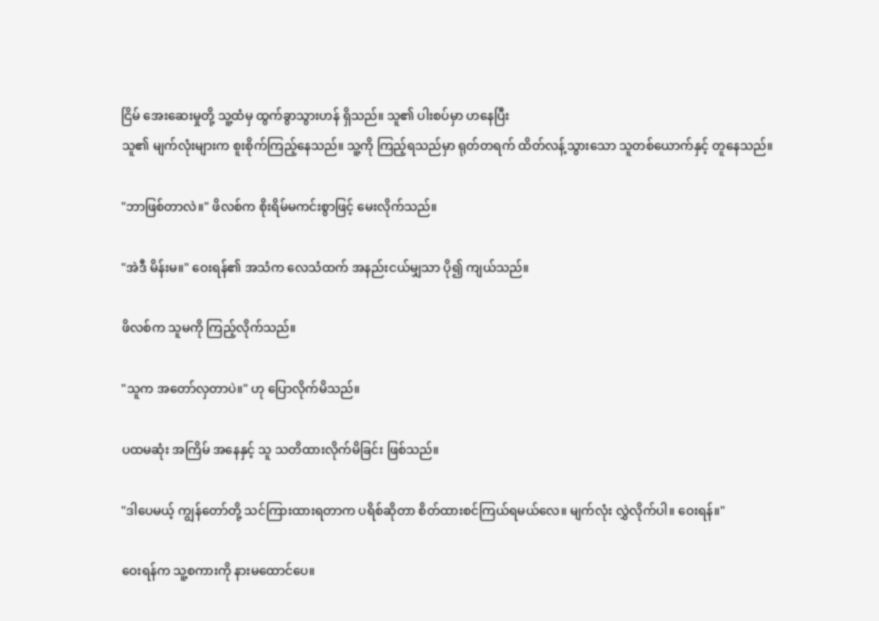ငြိမ် အေးဆေးမှုတို့ သူ့ထံမှ ထွက်ခွာသွားဟန် ရှိသည်။ သူ၏ ပါးစပ်မှာ ဟနေပြီး
သူ၏ မျက်လုံးများက စူးစိုက်ကြည့်နေသည်။ သူ့ကို ကြည့်ရသည်မှာ ရုတ်တရက် ထိတ်လန့်သွားသော သူတစ်ယောက်နှင့် တူနေသည်။

"ဘာဖြစ်တာလဲ။" ဖိလစ်က စိုးရိမ်မကင်းစွာဖြင့် မေးလိုက်သည်။

"အဲဒီ မိန်းမ။" ဝေးရန်၏ အသံက လေသံထက် အနည်းငယ်မျှသာ ပို၍ ကျယ်သည်။

ဖိလစ်က သူမကို ကြည့်လိုက်သည်။

"သူက အတော်လှတာပဲ။" ဟု ပြောလိုက်မိသည်။

ပထမဆုံး အကြိမ် အနေနှင့် သူ သတိထားလိုက်မိခြင်း ဖြစ်သည်။

"ဒါပေမယ့် ကျွန်တော်တို့ သင်ကြားထားရတာက ပရိစ်ဆိုတာ စိတ်ထားစင်ကြယ်ရမယ်လေ။ မျက်လုံး လွှဲလိုက်ပါ။ ဝေးရန်။"

ဝေးရန်က သူ့စကားကို နားမထောင်ပေ။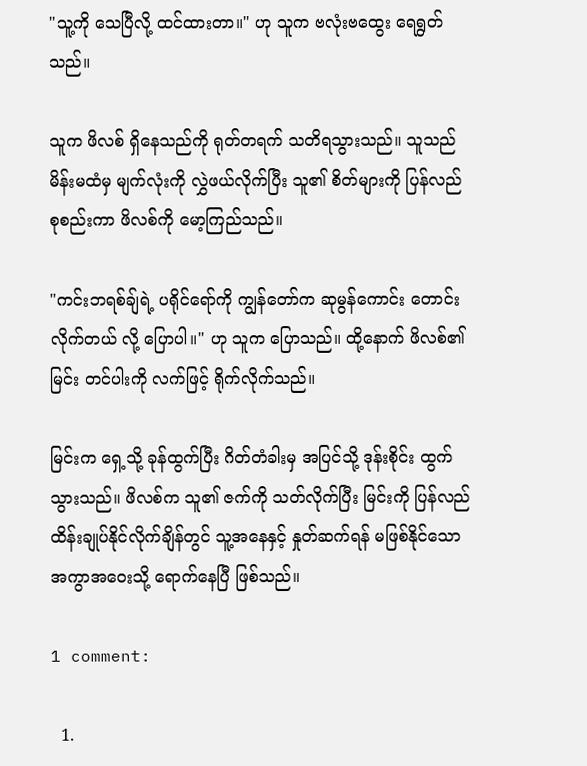"သူ့ကို သေပြီလို့ ထင်ထားတာ။" ဟု သူက ဗလုံးဗထွေး ရေရွတ်သည်။

သူက ဖိလစ် ရှိနေသည်ကို ရုတ်တရက် သတိရသွားသည်။ သူသည် မိန်းမထံမှ မျက်လုံးကို လွှဲဖယ်လိုက်ပြီး သူ၏ စိတ်များကို ပြန်လည် စုစည်းကာ ဖိလစ်ကို မော့ကြည်သည်။

"ကင်းဘရစ်ချ်ရဲ့ ပရိုင်ရော်ကို ကျွန်တော်က ဆုမွန်ကောင်း တောင်းလိုက်တယ် လို့ ပြောပါ။" ဟု သူက ပြောသည်။ ထို့နောက် ဖိလစ်၏ မြင်း တင်ပါးကို လက်ဖြင့် ရိုက်လိုက်သည်။

မြင်းက ရှေ့သို့ ခုန်ထွက်ပြီး ဂိတ်တံခါးမှ အပြင်သို့ ဒုန်းစိုင်း ထွက်သွားသည်။ ဖိလစ်က သူ၏ ဇက်ကို သတ်လိုက်ပြီး မြင်းကို ပြန်လည် ထိန်းချုပ်နိုင်လိုက်ချိန်တွင် သူ့အနေနှင့် နှုတ်ဆက်ရန် မဖြစ်နိုင်သော အကွာအဝေးသို့ ရောက်နေပြီ ဖြစ်သည်။

1 comment:

  1.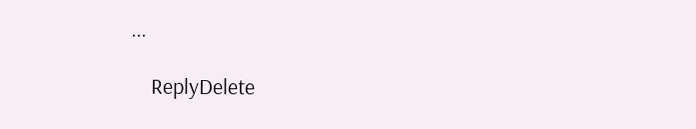...

    ReplyDelete